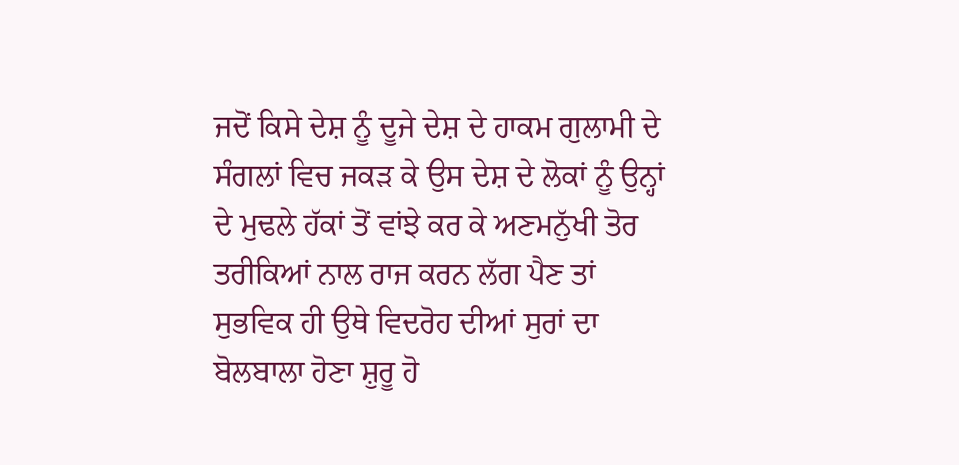ਜਦੋਂ ਕਿਸੇ ਦੇਸ਼ ਨੂੰ ਦੂਜੇ ਦੇਸ਼ ਦੇ ਹਾਕਮ ਗੁਲਾਮੀ ਦੇ ਸੰਗਲਾਂ ਵਿਚ ਜਕੜ ਕੇ ਉਸ ਦੇਸ਼ ਦੇ ਲੋਕਾਂ ਨੂੰ ਉਨ੍ਹਾਂ ਦੇ ਮੁਢਲੇ ਹੱਕਾਂ ਤੋਂ ਵਾਂਝੇ ਕਰ ਕੇ ਅਣਮਨੁੱਖੀ ਤੋਰ ਤਰੀਕਿਆਂ ਨਾਲ ਰਾਜ ਕਰਨ ਲੱਗ ਪੈਣ ਤਾਂ ਸੁਭਵਿਕ ਹੀ ਉਥੇ ਵਿਦਰੋਹ ਦੀਆਂ ਸੁਰਾਂ ਦਾ ਬੋਲਬਾਲਾ ਹੋਣਾ ਸ਼ੁਰੂ ਹੋ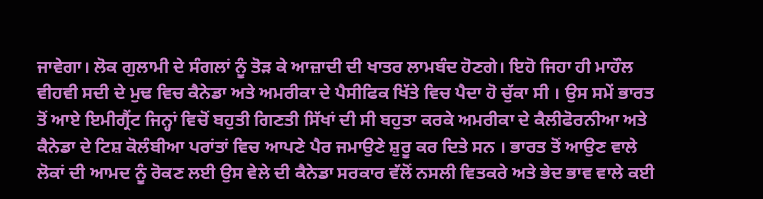ਜਾਵੇਗਾ। ਲੋਕ ਗੁਲਾਮੀ ਦੇ ਸੰਗਲਾਂ ਨੂੰ ਤੋੜ ਕੇ ਆਜ਼ਾਦੀ ਦੀ ਖਾਤਰ ਲਾਮਬੰਦ ਹੋਣਗੇ। ਇਹੋ ਜਿਹਾ ਹੀ ਮਾਹੌਲ ਵੀਹਵੀ ਸਦੀ ਦੇ ਮੁਢ ਵਿਚ ਕੈਨੇਡਾ ਅਤੇ ਅਮਰੀਕਾ ਦੇ ਪੈਸੀਫਿਕ ਖਿੱਤੇ ਵਿਚ ਪੈਦਾ ਹੋ ਚੁੱਕਾ ਸੀ । ਉਸ ਸਮੇਂ ਭਾਰਤ ਤੋਂ ਆਏ ਇਮੀਗ੍ਰੈਂਟ ਜਿਨ੍ਹਾਂ ਵਿਚੋਂ ਬਹੁਤੀ ਗਿਣਤੀ ਸਿੱਖਾਂ ਦੀ ਸੀ ਬਹੁਤਾ ਕਰਕੇ ਅਮਰੀਕਾ ਦੇ ਕੈਲੀਫੋਰਨੀਆ ਅਤੇ ਕੈਨੇਡਾ ਦੇ ਟਿਸ਼ ਕੋਲੰਬੀਆ ਪਰਾਂਤਾਂ ਵਿਚ ਆਪਣੇ ਪੈਰ ਜਮਾਉਣੇ ਸ਼ੁਰੂ ਕਰ ਦਿਤੇ ਸਨ । ਭਾਰਤ ਤੋਂ ਆਉਣ ਵਾਲੇ ਲੋਕਾਂ ਦੀ ਆਮਦ ਨੂੰ ਰੋਕਣ ਲਈ ਉਸ ਵੇਲੇ ਦੀ ਕੈਨੇਡਾ ਸਰਕਾਰ ਵੱਲੋਂ ਨਸਲੀ ਵਿਤਕਰੇ ਅਤੇ ਭੇਦ ਭਾਵ ਵਾਲੇ ਕਈ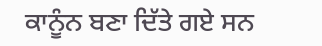ਕਾਨੂੰਨ ਬਣਾ ਦਿੱਤੇ ਗਏ ਸਨ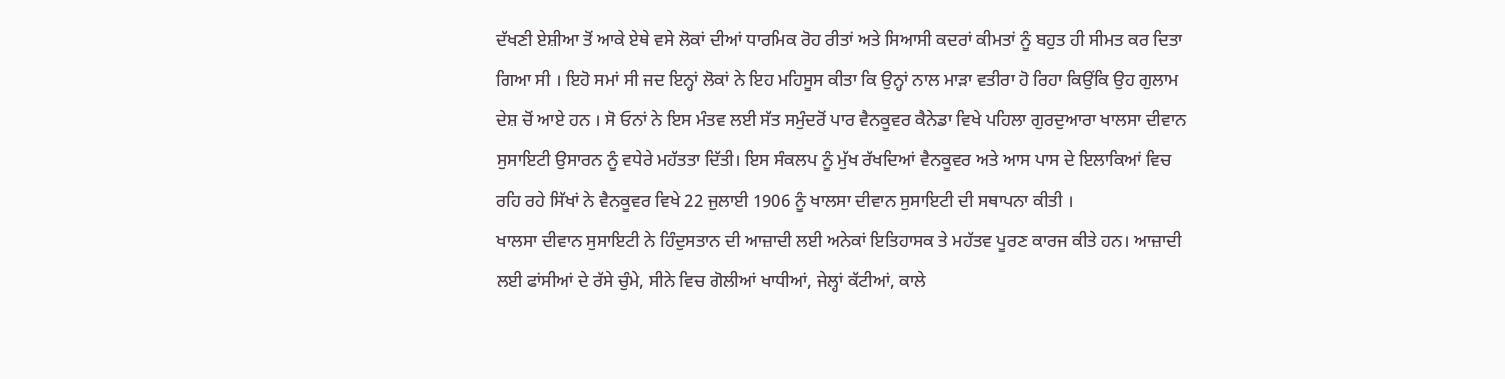ਦੱਖਣੀ ਏਸ਼ੀਆ ਤੋਂ ਆਕੇ ਏਥੇ ਵਸੇ ਲੋਕਾਂ ਦੀਆਂ ਧਾਰਮਿਕ ਰੋਹ ਰੀਤਾਂ ਅਤੇ ਸਿਆਸੀ ਕਦਰਾਂ ਕੀਮਤਾਂ ਨੂੰ ਬਹੁਤ ਹੀ ਸੀਮਤ ਕਰ ਦਿਤਾ ਗਿਆ ਸੀ । ਇਹੋ ਸਮਾਂ ਸੀ ਜਦ ਇਨ੍ਹਾਂ ਲੋਕਾਂ ਨੇ ਇਹ ਮਹਿਸੂਸ ਕੀਤਾ ਕਿ ਉਨ੍ਹਾਂ ਨਾਲ ਮਾੜਾ ਵਤੀਰਾ ਹੋ ਰਿਹਾ ਕਿਉਂਕਿ ਉਹ ਗੁਲਾਮ ਦੇਸ਼ ਚੋਂ ਆਏ ਹਨ । ਸੋ ਓਨਾਂ ਨੇ ਇਸ ਮੰਤਵ ਲਈ ਸੱਤ ਸਮੁੰਦਰੋਂ ਪਾਰ ਵੈਨਕੂਵਰ ਕੈਨੇਡਾ ਵਿਖੇ ਪਹਿਲਾ ਗੁਰਦੁਆਰਾ ਖਾਲਸਾ ਦੀਵਾਨ ਸੁਸਾਇਟੀ ਉਸਾਰਨ ਨੂੰ ਵਧੇਰੇ ਮਹੱਤਤਾ ਦਿੱਤੀ। ਇਸ ਸੰਕਲਪ ਨੂੰ ਮੁੱਖ ਰੱਖਦਿਆਂ ਵੈਨਕੂਵਰ ਅਤੇ ਆਸ ਪਾਸ ਦੇ ਇਲਾਕਿਆਂ ਵਿਚ ਰਹਿ ਰਹੇ ਸਿੱਖਾਂ ਨੇ ਵੈਨਕੂਵਰ ਵਿਖੇ 22 ਜੁਲਾਈ 1906 ਨੂੰ ਖਾਲਸਾ ਦੀਵਾਨ ਸੁਸਾਇਟੀ ਦੀ ਸਥਾਪਨਾ ਕੀਤੀ ।
ਖਾਲਸਾ ਦੀਵਾਨ ਸੁਸਾਇਟੀ ਨੇ ਹਿੰਦੁਸਤਾਨ ਦੀ ਆਜ਼ਾਦੀ ਲਈ ਅਨੇਕਾਂ ਇਤਿਹਾਸਕ ਤੇ ਮਹੱਤਵ ਪੂਰਣ ਕਾਰਜ ਕੀਤੇ ਹਨ। ਆਜ਼ਾਦੀ ਲਈ ਫਾਂਸੀਆਂ ਦੇ ਰੱਸੇ ਚੁੰਮੇ, ਸੀਨੇ ਵਿਚ ਗੋਲੀਆਂ ਖਾਧੀਆਂ, ਜੇਲ੍ਹਾਂ ਕੱਟੀਆਂ, ਕਾਲੇ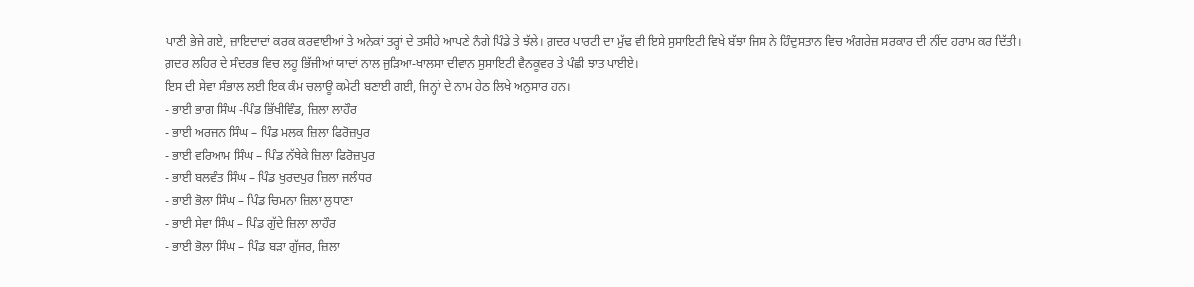ਪਾਣੀ ਭੇਜੇ ਗਏ, ਜ਼ਾਇਦਾਦਾਂ ਕਰਕ ਕਰਵਾਈਆਂ ਤੇ ਅਨੇਕਾਂ ਤਰ੍ਹਾਂ ਦੇ ਤਸੀਹੇ ਆਪਣੇ ਨੰਗੇ ਪਿੰਡੇ ਤੇ ਝੱਲੇ। ਗ਼ਦਰ ਪਾਰਟੀ ਦਾ ਮੁੱਢ ਵੀ ਇਸੇ ਸੁਸਾਇਟੀ ਵਿਖੇ ਬੱਝਾ ਜਿਸ ਨੇ ਹਿੰਦੁਸਤਾਨ ਵਿਚ ਅੰਗਰੇਜ਼ ਸਰਕਾਰ ਦੀ ਨੀਂਦ ਹਰਾਮ ਕਰ ਦਿੱਤੀ। ਗ਼ਦਰ ਲਹਿਰ ਦੇ ਸੰਦਰਭ ਵਿਚ ਲਹੂ ਭਿੱਜੀਆਂ ਯਾਦਾਂ ਨਾਲ ਜੁੜਿਆ-ਖਾਲਸਾ ਦੀਵਾਨ ਸੁਸਾਇਟੀ ਵੈਨਕੂਵਰ ਤੇ ਪੰਛੀ ਝਾਤ ਪਾਈਏ।
ਇਸ ਦੀ ਸੇਵਾ ਸੰਭਾਲ ਲਈ ਇਕ ਕੰਮ ਚਲਾਊ ਕਮੇਟੀ ਬਣਾਈ ਗਈ, ਜਿਨ੍ਹਾਂ ਦੇ ਨਾਮ ਹੇਠ ਲਿਖੇ ਅਨੁਸਾਰ ਹਨ।
- ਭਾਈ ਭਾਗ ਸਿੰਘ -ਪਿੰਡ ਭਿੱਖੀਵਿੰਡ, ਜ਼ਿਲਾ ਲਾਹੌਰ
- ਭਾਈ ਅਰਜਨ ਸਿੰਘ – ਪਿੰਡ ਮਲਕ ਜ਼ਿਲਾ ਫਿਰੋਜ਼ਪੁਰ
- ਭਾਈ ਵਰਿਆਮ ਸਿੰਘ – ਪਿੰਡ ਨੱਥੇਕੇ ਜ਼ਿਲਾ ਫਿਰੋਜ਼ਪੁਰ
- ਭਾਈ ਬਲਵੰਤ ਸਿੰਘ – ਪਿੰਡ ਖੁਰਦਪੁਰ ਜ਼ਿਲਾ ਜਲੰਧਰ
- ਭਾਈ ਭੋਲਾ ਸਿੰਘ – ਪਿੰਡ ਚਿਮਨਾ ਜ਼ਿਲਾ ਲੁਧਾਣਾ
- ਭਾਈ ਸੇਵਾ ਸਿੰਘ – ਪਿੰਡ ਗੁੱਦੇ ਜ਼ਿਲਾ ਲਾਹੌਰ
- ਭਾਈ ਭੋਲਾ ਸਿੰਘ – ਪਿੰਡ ਬੜਾ ਗੁੱਜਰ, ਜ਼ਿਲਾ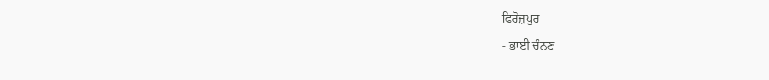ਫਿਰੋਜ਼ਪੁਰ
- ਭਾਈ ਚੰਨਣ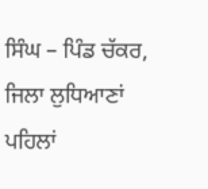ਸਿੰਘ – ਪਿੰਡ ਚੱਕਰ, ਜਿਲਾ ਲੁਧਿਆਣਾਂ
ਪਹਿਲਾਂ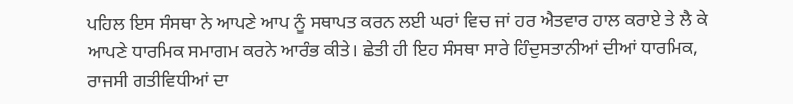ਪਹਿਲ ਇਸ ਸੰਸਥਾ ਨੇ ਆਪਣੇ ਆਪ ਨੂੰ ਸਥਾਪਤ ਕਰਨ ਲਈ ਘਰਾਂ ਵਿਚ ਜਾਂ ਹਰ ਐਤਵਾਰ ਹਾਲ ਕਰਾਏ ਤੇ ਲੈ ਕੇ ਆਪਣੇ ਧਾਰਮਿਕ ਸਮਾਗਮ ਕਰਨੇ ਆਰੰਭ ਕੀਤੇ। ਛੇਤੀ ਹੀ ਇਹ ਸੰਸਥਾ ਸਾਰੇ ਹਿੰਦੁਸਤਾਨੀਆਂ ਦੀਆਂ ਧਾਰਮਿਕ, ਰਾਜਸੀ ਗਤੀਵਿਧੀਆਂ ਦਾ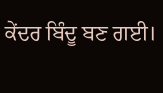ਕੇਂਦਰ ਬਿੰਦੂ ਬਣ ਗਈ।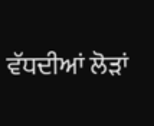ਵੱਧਦੀਆਂ ਲੋੜਾਂ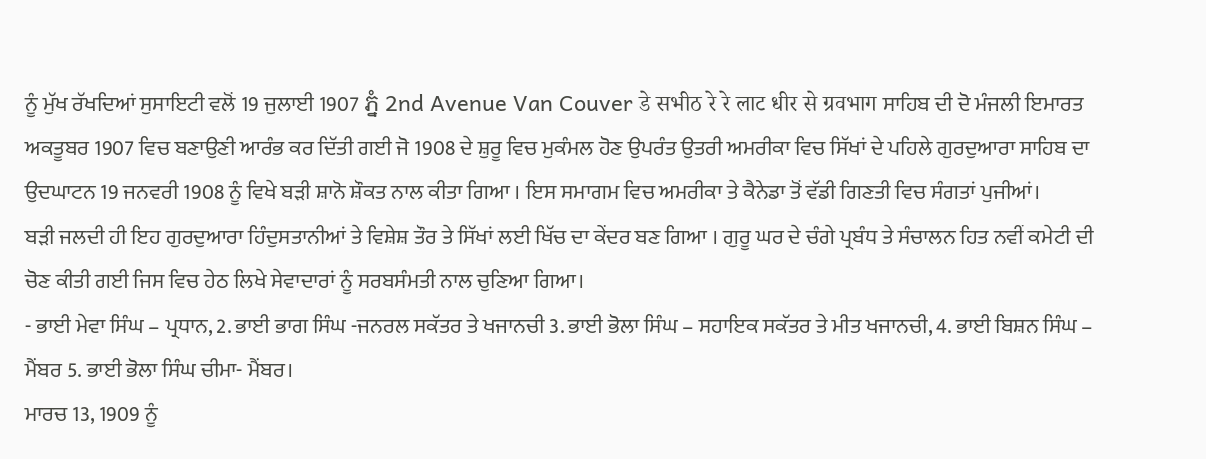ਨੂੰ ਮੁੱਖ ਰੱਖਦਿਆਂ ਸੁਸਾਇਟੀ ਵਲੋਂ 19 ਜੁਲਾਈ 1907 ភ្នំ 2nd Avenue Van Couver डे सभीठ रे रे लाट धीर से ग्रवभाग ਸਾਹਿਬ ਦੀ ਦੋ ਮੰਜਲੀ ਇਮਾਰਤ ਅਕਤੂਬਰ 1907 ਵਿਚ ਬਣਾਉਣੀ ਆਰੰਭ ਕਰ ਦਿੱਤੀ ਗਈ ਜੋ 1908 ਦੇ ਸ਼ੁਰੂ ਵਿਚ ਮੁਕੰਮਲ ਹੋਣ ਉਪਰੰਤ ਉਤਰੀ ਅਮਰੀਕਾ ਵਿਚ ਸਿੱਖਾਂ ਦੇ ਪਹਿਲੇ ਗੁਰਦੁਆਰਾ ਸਾਹਿਬ ਦਾ ਉਦਘਾਟਨ 19 ਜਨਵਰੀ 1908 ਨੂੰ ਵਿਖੇ ਬੜੀ ਸ਼ਾਨੋ ਸ਼ੌਕਤ ਨਾਲ ਕੀਤਾ ਗਿਆ । ਇਸ ਸਮਾਗਮ ਵਿਚ ਅਮਰੀਕਾ ਤੇ ਕੈਨੇਡਾ ਤੋਂ ਵੱਡੀ ਗਿਣਤੀ ਵਿਚ ਸੰਗਤਾਂ ਪੁਜੀਆਂ।
ਬੜੀ ਜਲਦੀ ਹੀ ਇਹ ਗੁਰਦੁਆਰਾ ਹਿੰਦੁਸਤਾਨੀਆਂ ਤੇ ਵਿਸ਼ੇਸ਼ ਤੌਰ ਤੇ ਸਿੱਖਾਂ ਲਈ ਖਿੱਚ ਦਾ ਕੇਂਦਰ ਬਣ ਗਿਆ । ਗੁਰੂ ਘਰ ਦੇ ਚੰਗੇ ਪ੍ਰਬੰਧ ਤੇ ਸੰਚਾਲਨ ਹਿਤ ਨਵੀਂ ਕਮੇਟੀ ਦੀ ਚੋਣ ਕੀਤੀ ਗਈ ਜਿਸ ਵਿਚ ਹੇਠ ਲਿਖੇ ਸੇਵਾਦਾਰਾਂ ਨੂੰ ਸਰਬਸੰਮਤੀ ਨਾਲ ਚੁਣਿਆ ਗਿਆ।
- ਭਾਈ ਮੇਵਾ ਸਿੰਘ – ਪ੍ਰਧਾਨ, 2. ਭਾਈ ਭਾਗ ਸਿੰਘ -ਜਨਰਲ ਸਕੱਤਰ ਤੇ ਖਜਾਨਚੀ 3. ਭਾਈ ਭੋਲਾ ਸਿੰਘ – ਸਹਾਇਕ ਸਕੱਤਰ ਤੇ ਮੀਤ ਖਜਾਨਚੀ, 4. ਭਾਈ ਬਿਸ਼ਨ ਸਿੰਘ – ਮੈਂਬਰ 5. ਭਾਈ ਭੋਲਾ ਸਿੰਘ ਚੀਮਾ- ਮੈਂਬਰ।
ਮਾਰਚ 13, 1909 ਨੂੰ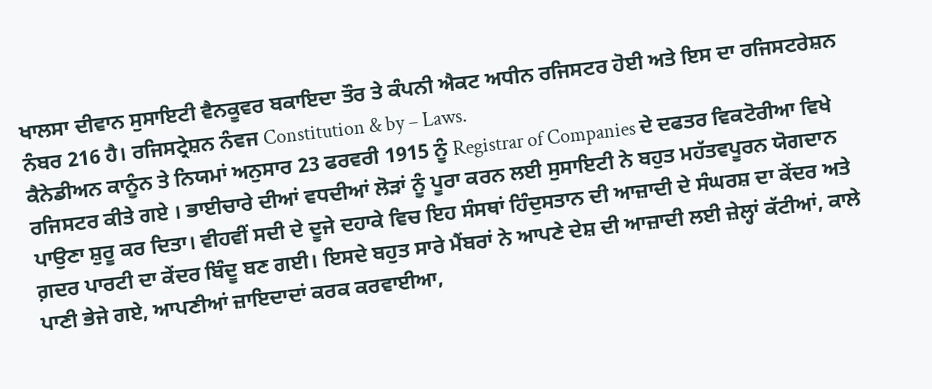ਖਾਲਸਾ ਦੀਵਾਨ ਸੁਸਾਇਟੀ ਵੈਨਕੂਵਰ ਬਕਾਇਦਾ ਤੌਰ ਤੇ ਕੰਪਨੀ ਐਕਟ ਅਧੀਨ ਰਜਿਸਟਰ ਹੋਈ ਅਤੇ ਇਸ ਦਾ ਰਜਿਸਟਰੇਸ਼ਨ ਨੰਬਰ 216 ਹੈ। ਰਜਿਸਟ੍ਰੇਸ਼ਨ ਨੰਵਜ Constitution & by – Laws.
ਕੈਨੇਡੀਅਨ ਕਾਨੂੰਨ ਤੇ ਨਿਯਮਾਂ ਅਨੁਸਾਰ 23 ਫਰਵਰੀ 1915 ਨੂੰ Registrar of Companies ਦੇ ਦਫਤਰ ਵਿਕਟੋਰੀਆ ਵਿਖੇ ਰਜਿਸਟਰ ਕੀਤੇ ਗਏ । ਭਾਈਚਾਰੇ ਦੀਆਂ ਵਧਦੀਆਂ ਲੋੜਾਂ ਨੂੰ ਪੂਰਾ ਕਰਨ ਲਈ ਸੁਸਾਇਟੀ ਨੇ ਬਹੁਤ ਮਹੱਤਵਪੂਰਨ ਯੋਗਦਾਨ ਪਾਉਣਾ ਸ਼ੁਰੂ ਕਰ ਦਿਤਾ। ਵੀਹਵੀਂ ਸਦੀ ਦੇ ਦੂਜੇ ਦਹਾਕੇ ਵਿਚ ਇਹ ਸੰਸਥਾਂ ਹਿੰਦੁਸਤਾਨ ਦੀ ਆਜ਼ਾਦੀ ਦੇ ਸੰਘਰਸ਼ ਦਾ ਕੇਂਦਰ ਅਤੇ ਗ਼ਦਰ ਪਾਰਟੀ ਦਾ ਕੇਂਦਰ ਬਿੰਦੂ ਬਣ ਗਈ। ਇਸਦੇ ਬਹੁਤ ਸਾਰੇ ਮੈਂਬਰਾਂ ਨੇ ਆਪਣੇ ਦੇਸ਼ ਦੀ ਆਜ਼ਾਦੀ ਲਈ ਜ਼ੇਲ੍ਹਾਂ ਕੱਟੀਆਂ, ਕਾਲੇ ਪਾਣੀ ਭੇਜੇ ਗਏ, ਆਪਣੀਆਂ ਜ਼ਾਇਦਾਦਾਂ ਕਰਕ ਕਰਵਾਈਆ,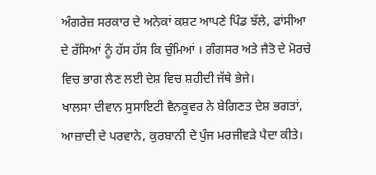ਅੰਗਰੇਜ਼ ਸਰਕਾਰ ਦੇ ਅਨੇਕਾਂ ਕਸ਼ਟ ਆਪਣੇ ਪਿੰਡ ਝੱਲੇ, ਫਾਂਸੀਆ ਦੇ ਰੱਸਿਆਂ ਨੂੰ ਹੱਸ ਹੱਸ ਕਿ ਚੁੰਮਿਆਂ । ਗੰਗਸਰ ਅਤੇ ਜੈਤੋ ਦੇ ਮੋਰਚੇ ਵਿਚ ਭਾਗ ਲੈਣ ਲਈ ਦੇਸ਼ ਵਿਚ ਸ਼ਹੀਦੀ ਜੱਥੇ ਭੇਜੇ।
ਖਾਲਸਾ ਦੀਵਾਨ ਸੁਸਾਇਟੀ ਵੈਨਕੂਵਰ ਨੇ ਬੇਗਿਣਤ ਦੇਸ਼ ਭਗਤਾਂ, ਆਜ਼ਾਦੀ ਦੇ ਪਰਵਾਨੇ, ਕੁਰਬਾਨੀ ਦੇ ਪੁੰਜ ਮਰਜੀਵੜੇ ਪੈਦਾ ਕੀਤੇ।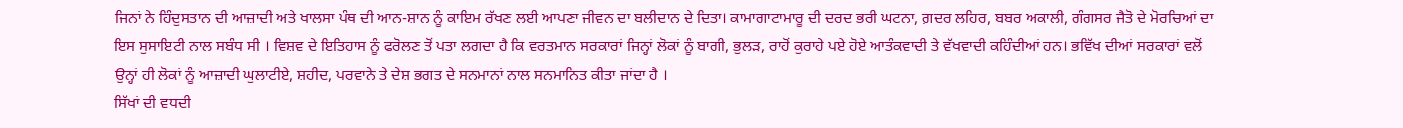ਜਿਨਾਂ ਨੇ ਹਿੰਦੁਸਤਾਨ ਦੀ ਆਜ਼ਾਦੀ ਅਤੇ ਖਾਲਸਾ ਪੰਥ ਦੀ ਆਨ-ਸ਼ਾਨ ਨੂੰ ਕਾਇਮ ਰੱਖਣ ਲਈ ਆਪਣਾ ਜੀਵਨ ਦਾ ਬਲੀਦਾਨ ਦੇ ਦਿਤਾ। ਕਾਮਾਗਾਟਾਮਾਰੂ ਦੀ ਦਰਦ ਭਰੀ ਘਟਨਾ, ਗ਼ਦਰ ਲਹਿਰ, ਬਬਰ ਅਕਾਲੀ, ਗੰਗਸਰ ਜੈਤੋ ਦੇ ਮੋਰਚਿਆਂ ਦਾ ਇਸ ਸੁਸਾਇਟੀ ਨਾਲ ਸਬੰਧ ਸੀ । ਵਿਸ਼ਵ ਦੇ ਇਤਿਹਾਸ ਨੂੰ ਫਰੋਲਣ ਤੋਂ ਪਤਾ ਲਗਦਾ ਹੈ ਕਿ ਵਰਤਮਾਨ ਸਰਕਾਰਾਂ ਜਿਨ੍ਹਾਂ ਲੋਕਾਂ ਨੂੰ ਬਾਗੀ, ਭੁਲੜ, ਰਾਹੋਂ ਕੁਰਾਹੇ ਪਏ ਹੋਏ ਆਤੰਕਵਾਦੀ ਤੇ ਵੱਖਵਾਦੀ ਕਹਿੰਦੀਆਂ ਹਨ। ਭਵਿੱਖ ਦੀਆਂ ਸਰਕਾਰਾਂ ਵਲੋਂ ਉਨ੍ਹਾਂ ਹੀ ਲੋਕਾਂ ਨੂੰ ਆਜ਼ਾਦੀ ਘੁਲਾਟੀਏ, ਸ਼ਹੀਦ, ਪਰਵਾਨੇ ਤੇ ਦੇਸ਼ ਭਗਤ ਦੇ ਸਨਮਾਨਾਂ ਨਾਲ ਸਨਮਾਨਿਤ ਕੀਤਾ ਜਾਂਦਾ ਹੈ ।
ਸਿੱਖਾਂ ਦੀ ਵਧਦੀ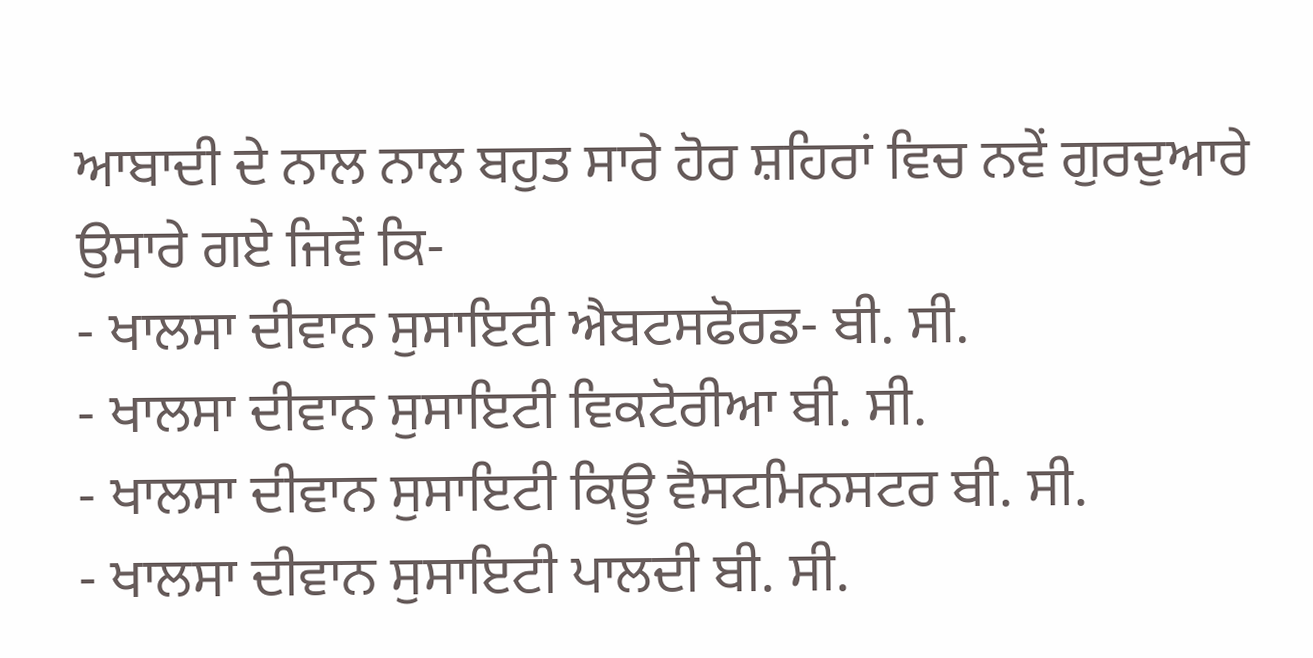ਆਬਾਦੀ ਦੇ ਨਾਲ ਨਾਲ ਬਹੁਤ ਸਾਰੇ ਹੋਰ ਸ਼ਹਿਰਾਂ ਵਿਚ ਨਵੇਂ ਗੁਰਦੁਆਰੇ ਉਸਾਰੇ ਗਏ ਜਿਵੇਂ ਕਿ-
- ਖਾਲਸਾ ਦੀਵਾਨ ਸੁਸਾਇਟੀ ਐਬਟਸਫੋਰਡ- ਬੀ. ਸੀ.
- ਖਾਲਸਾ ਦੀਵਾਨ ਸੁਸਾਇਟੀ ਵਿਕਟੋਰੀਆ ਬੀ. ਸੀ.
- ਖਾਲਸਾ ਦੀਵਾਨ ਸੁਸਾਇਟੀ ਕਿਊ ਵੈਸਟਮਿਨਸਟਰ ਬੀ. ਸੀ.
- ਖਾਲਸਾ ਦੀਵਾਨ ਸੁਸਾਇਟੀ ਪਾਲਦੀ ਬੀ. ਸੀ.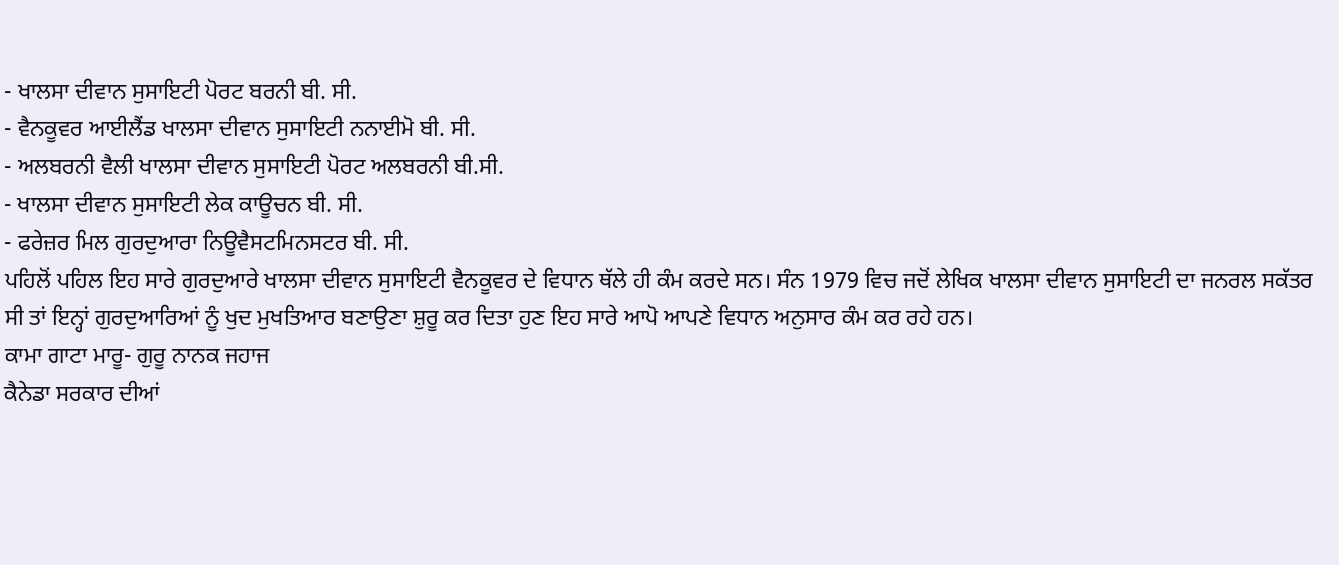- ਖਾਲਸਾ ਦੀਵਾਨ ਸੁਸਾਇਟੀ ਪੋਰਟ ਬਰਨੀ ਬੀ. ਸੀ.
- ਵੈਨਕੂਵਰ ਆਈਲੈਂਡ ਖਾਲਸਾ ਦੀਵਾਨ ਸੁਸਾਇਟੀ ਨਨਾਈਮੋ ਬੀ. ਸੀ.
- ਅਲਬਰਨੀ ਵੈਲੀ ਖਾਲਸਾ ਦੀਵਾਨ ਸੁਸਾਇਟੀ ਪੋਰਟ ਅਲਬਰਨੀ ਬੀ.ਸੀ.
- ਖਾਲਸਾ ਦੀਵਾਨ ਸੁਸਾਇਟੀ ਲੇਕ ਕਾਊਚਨ ਬੀ. ਸੀ.
- ਫਰੇਜ਼ਰ ਮਿਲ ਗੁਰਦੁਆਰਾ ਨਿਊਵੈਸਟਮਿਨਸਟਰ ਬੀ. ਸੀ.
ਪਹਿਲੋਂ ਪਹਿਲ ਇਹ ਸਾਰੇ ਗੁਰਦੁਆਰੇ ਖਾਲਸਾ ਦੀਵਾਨ ਸੁਸਾਇਟੀ ਵੈਨਕੂਵਰ ਦੇ ਵਿਧਾਨ ਥੱਲੇ ਹੀ ਕੰਮ ਕਰਦੇ ਸਨ। ਸੰਨ 1979 ਵਿਚ ਜਦੋਂ ਲੇਖਿਕ ਖਾਲਸਾ ਦੀਵਾਨ ਸੁਸਾਇਟੀ ਦਾ ਜਨਰਲ ਸਕੱਤਰ ਸੀ ਤਾਂ ਇਨ੍ਹਾਂ ਗੁਰਦੁਆਰਿਆਂ ਨੂੰ ਖੁਦ ਮੁਖਤਿਆਰ ਬਣਾਉਣਾ ਸ਼ੁਰੂ ਕਰ ਦਿਤਾ ਹੁਣ ਇਹ ਸਾਰੇ ਆਪੋ ਆਪਣੇ ਵਿਧਾਨ ਅਨੁਸਾਰ ਕੰਮ ਕਰ ਰਹੇ ਹਨ।
ਕਾਮਾ ਗਾਟਾ ਮਾਰੂ- ਗੁਰੂ ਨਾਨਕ ਜਹਾਜ
ਕੈਨੇਡਾ ਸਰਕਾਰ ਦੀਆਂ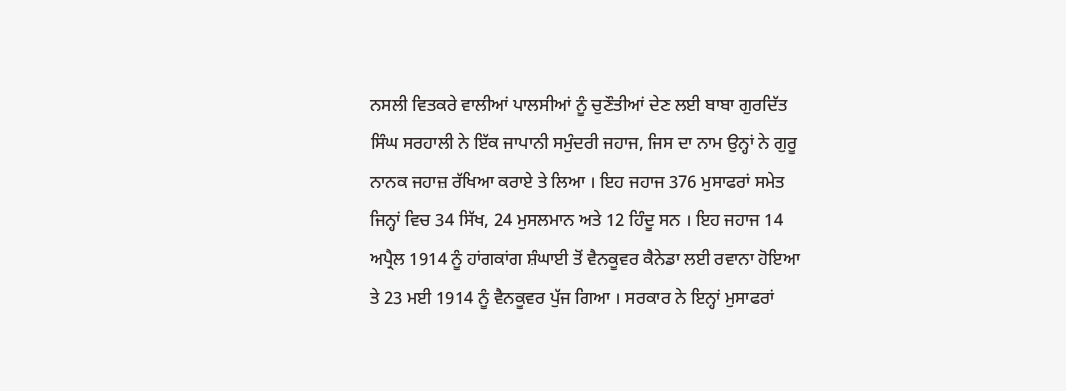ਨਸਲੀ ਵਿਤਕਰੇ ਵਾਲੀਆਂ ਪਾਲਸੀਆਂ ਨੂੰ ਚੁਣੌਤੀਆਂ ਦੇਣ ਲਈ ਬਾਬਾ ਗੁਰਦਿੱਤ ਸਿੰਘ ਸਰਹਾਲੀ ਨੇ ਇੱਕ ਜਾਪਾਨੀ ਸਮੁੰਦਰੀ ਜਹਾਜ, ਜਿਸ ਦਾ ਨਾਮ ਉਨ੍ਹਾਂ ਨੇ ਗੁਰੂ ਨਾਨਕ ਜਹਾਜ਼ ਰੱਖਿਆ ਕਰਾਏ ਤੇ ਲਿਆ । ਇਹ ਜਹਾਜ 376 ਮੁਸਾਫਰਾਂ ਸਮੇਤ ਜਿਨ੍ਹਾਂ ਵਿਚ 34 ਸਿੱਖ, 24 ਮੁਸਲਮਾਨ ਅਤੇ 12 ਹਿੰਦੂ ਸਨ । ਇਹ ਜਹਾਜ 14 ਅਪ੍ਰੈਲ 1914 ਨੂੰ ਹਾਂਗਕਾਂਗ ਸ਼ੰਘਾਈ ਤੋਂ ਵੈਨਕੂਵਰ ਕੈਨੇਡਾ ਲਈ ਰਵਾਨਾ ਹੋਇਆ ਤੇ 23 ਮਈ 1914 ਨੂੰ ਵੈਨਕੂਵਰ ਪੁੱਜ ਗਿਆ । ਸਰਕਾਰ ਨੇ ਇਨ੍ਹਾਂ ਮੁਸਾਫਰਾਂ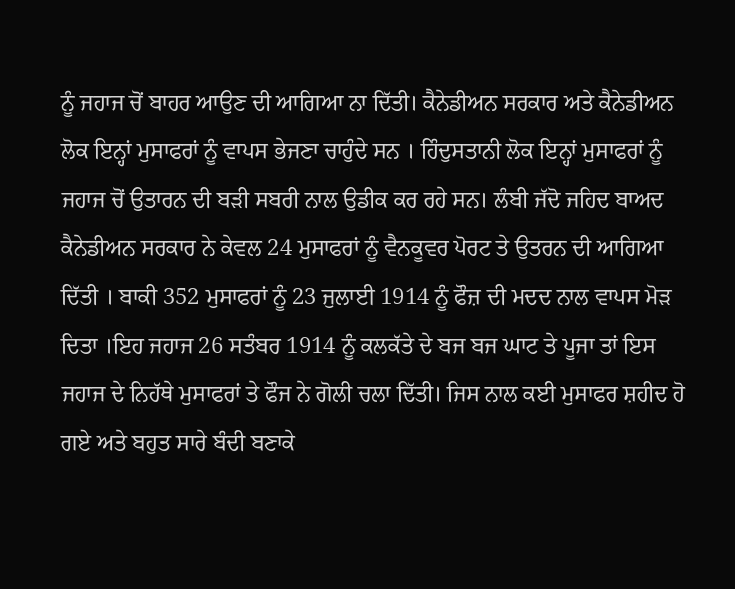ਨੂੰ ਜਹਾਜ ਚੋਂ ਬਾਹਰ ਆਉਣ ਦੀ ਆਗਿਆ ਨਾ ਦਿੱਤੀ। ਕੈਨੇਡੀਅਨ ਸਰਕਾਰ ਅਤੇ ਕੈਨੇਡੀਅਨ ਲੋਕ ਇਨ੍ਹਾਂ ਮੁਸਾਫਰਾਂ ਨੂੰ ਵਾਪਸ ਭੇਜਣਾ ਚਾਹੁੰਦੇ ਸਨ । ਹਿੰਦੁਸਤਾਨੀ ਲੋਕ ਇਨ੍ਹਾਂ ਮੁਸਾਫਰਾਂ ਨੂੰ ਜਹਾਜ ਚੋਂ ਉਤਾਰਨ ਦੀ ਬੜੀ ਸਬਰੀ ਨਾਲ ਉਡੀਕ ਕਰ ਰਹੇ ਸਨ। ਲੰਬੀ ਜੱਦੋ ਜਹਿਦ ਬਾਅਦ ਕੈਨੇਡੀਅਨ ਸਰਕਾਰ ਨੇ ਕੇਵਲ 24 ਮੁਸਾਫਰਾਂ ਨੂੰ ਵੈਨਕੂਵਰ ਪੋਰਟ ਤੇ ਉਤਰਨ ਦੀ ਆਗਿਆ ਦਿੱਤੀ । ਬਾਕੀ 352 ਮੁਸਾਫਰਾਂ ਨੂੰ 23 ਜੁਲਾਈ 1914 ਨੂੰ ਫੌਜ਼ ਦੀ ਮਦਦ ਨਾਲ ਵਾਪਸ ਮੋੜ ਦਿਤਾ ।ਇਹ ਜਹਾਜ 26 ਸਤੰਬਰ 1914 ਨੂੰ ਕਲਕੱਤੇ ਦੇ ਬਜ ਬਜ ਘਾਟ ਤੇ ਪੂਜਾ ਤਾਂ ਇਸ ਜਹਾਜ ਦੇ ਨਿਹੱਥੇ ਮੁਸਾਫਰਾਂ ਤੇ ਫੌਜ ਨੇ ਗੋਲੀ ਚਲਾ ਦਿੱਤੀ। ਜਿਸ ਨਾਲ ਕਈ ਮੁਸਾਫਰ ਸ਼ਹੀਦ ਹੋ ਗਏ ਅਤੇ ਬਹੁਤ ਸਾਰੇ ਬੰਦੀ ਬਣਾਕੇ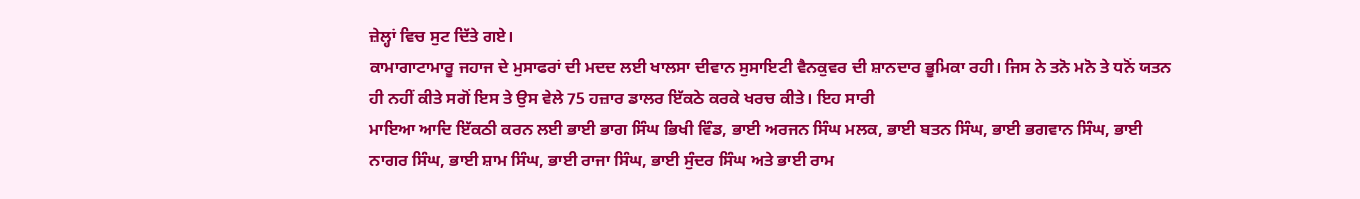ਜ਼ੇਲ੍ਹਾਂ ਵਿਚ ਸੁਟ ਦਿੱਤੇ ਗਏ।
ਕਾਮਾਗਾਟਾਮਾਰੂ ਜਹਾਜ ਦੇ ਮੁਸਾਫਰਾਂ ਦੀ ਮਦਦ ਲਈ ਖਾਲਸਾ ਦੀਵਾਨ ਸੁਸਾਇਟੀ ਵੈਨਕੁਵਰ ਦੀ ਸ਼ਾਨਦਾਰ ਭੂਮਿਕਾ ਰਹੀ। ਜਿਸ ਨੇ ਤਨੋ ਮਨੋ ਤੇ ਧਨੋਂ ਯਤਨ ਹੀ ਨਹੀਂ ਕੀਤੇ ਸਗੋਂ ਇਸ ਤੇ ਉਸ ਵੇਲੇ 75 ਹਜ਼ਾਰ ਡਾਲਰ ਇੱਕਠੇ ਕਰਕੇ ਖਰਚ ਕੀਤੇ। ਇਹ ਸਾਰੀ
ਮਾਇਆ ਆਦਿ ਇੱਕਠੀ ਕਰਨ ਲਈ ਭਾਈ ਭਾਗ ਸਿੰਘ ਭਿਖੀ ਵਿੰਡ, ਭਾਈ ਅਰਜਨ ਸਿੰਘ ਮਲਕ, ਭਾਈ ਬਤਨ ਸਿੰਘ, ਭਾਈ ਭਗਵਾਨ ਸਿੰਘ, ਭਾਈ ਨਾਗਰ ਸਿੰਘ, ਭਾਈ ਸ਼ਾਮ ਸਿੰਘ, ਭਾਈ ਰਾਜਾ ਸਿੰਘ, ਭਾਈ ਸੁੰਦਰ ਸਿੰਘ ਅਤੇ ਭਾਈ ਰਾਮ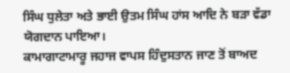ਸਿੰਘ ਧੁਲੇਤਾ ਅਤੇ ਭਾਈ ਉਤਮ ਸਿੰਘ ਹਾਂਸ ਆਦਿ ਨੇ ਬੜਾ ਵੱਡਾ ਯੋਗਦਾਨ ਪਾਇਆ।
ਕਾਮਾਗਾਟਾਮਾਰੂ ਜਹਾਜ ਵਾਪਸ ਹਿੰਦੁਸਤਾਨ ਜਾਣ ਤੋਂ ਬਾਅਦ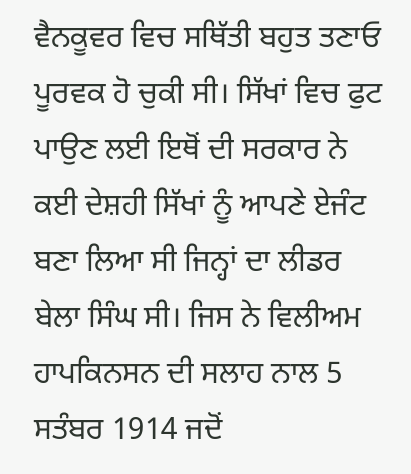ਵੈਨਕੂਵਰ ਵਿਚ ਸਥਿੱਤੀ ਬਹੁਤ ਤਣਾਓ ਪੂਰਵਕ ਹੋ ਚੁਕੀ ਸੀ। ਸਿੱਖਾਂ ਵਿਚ ਫੁਟ ਪਾਉਣ ਲਈ ਇਥੋਂ ਦੀ ਸਰਕਾਰ ਨੇ ਕਈ ਦੇਸ਼ਹੀ ਸਿੱਖਾਂ ਨੂੰ ਆਪਣੇ ਏਜੰਟ ਬਣਾ ਲਿਆ ਸੀ ਜਿਨ੍ਹਾਂ ਦਾ ਲੀਡਰ ਬੇਲਾ ਸਿੰਘ ਸੀ। ਜਿਸ ਨੇ ਵਿਲੀਅਮ ਹਾਪਕਿਨਸਨ ਦੀ ਸਲਾਹ ਨਾਲ 5 ਸਤੰਬਰ 1914 ਜਦੋਂ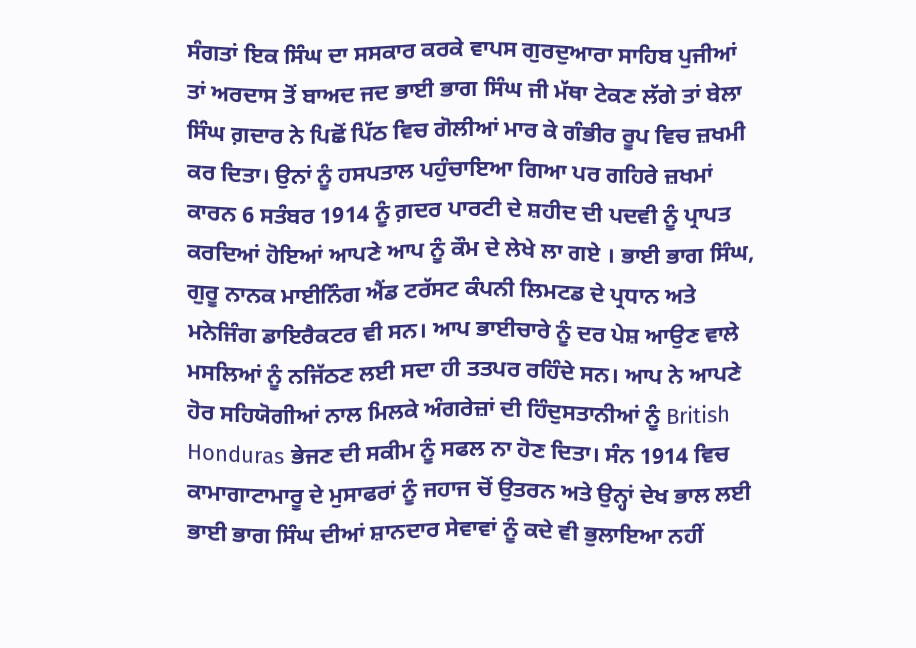ਸੰਗਤਾਂ ਇਕ ਸਿੰਘ ਦਾ ਸਸਕਾਰ ਕਰਕੇ ਵਾਪਸ ਗੁਰਦੁਆਰਾ ਸਾਹਿਬ ਪੁਜੀਆਂ ਤਾਂ ਅਰਦਾਸ ਤੋਂ ਬਾਅਦ ਜਦ ਭਾਈ ਭਾਗ ਸਿੰਘ ਜੀ ਮੱਥਾ ਟੇਕਣ ਲੱਗੇ ਤਾਂ ਬੇਲਾ ਸਿੰਘ ਗ਼ਦਾਰ ਨੇ ਪਿਛੋਂ ਪਿੱਠ ਵਿਚ ਗੋਲੀਆਂ ਮਾਰ ਕੇ ਗੰਭੀਰ ਰੂਪ ਵਿਚ ਜ਼ਖਮੀ ਕਰ ਦਿਤਾ। ਉਨਾਂ ਨੂੰ ਹਸਪਤਾਲ ਪਹੁੰਚਾਇਆ ਗਿਆ ਪਰ ਗਹਿਰੇ ਜ਼ਖਮਾਂ ਕਾਰਨ 6 ਸਤੰਬਰ 1914 ਨੂੰ ਗ਼ਦਰ ਪਾਰਟੀ ਦੇ ਸ਼ਹੀਦ ਦੀ ਪਦਵੀ ਨੂੰ ਪ੍ਰਾਪਤ ਕਰਦਿਆਂ ਹੋਇਆਂ ਆਪਣੇ ਆਪ ਨੂੰ ਕੌਮ ਦੇ ਲੇਖੇ ਲਾ ਗਏ । ਭਾਈ ਭਾਗ ਸਿੰਘ, ਗੁਰੂ ਨਾਨਕ ਮਾਈਨਿੰਗ ਐਂਡ ਟਰੱਸਟ ਕੰਪਨੀ ਲਿਮਟਡ ਦੇ ਪ੍ਰਧਾਨ ਅਤੇ ਮਨੇਜਿੰਗ ਡਾਇਰੈਕਟਰ ਵੀ ਸਨ। ਆਪ ਭਾਈਚਾਰੇ ਨੂੰ ਦਰ ਪੇਸ਼ ਆਉਣ ਵਾਲੇ ਮਸਲਿਆਂ ਨੂੰ ਨਜਿੱਠਣ ਲਈ ਸਦਾ ਹੀ ਤਤਪਰ ਰਹਿੰਦੇ ਸਨ। ਆਪ ਨੇ ਆਪਣੇ ਹੋਰ ਸਹਿਯੋਗੀਆਂ ਨਾਲ ਮਿਲਕੇ ਅੰਗਰੇਜ਼ਾਂ ਦੀ ਹਿੰਦੁਸਤਾਨੀਆਂ ਨੂੰ British Honduras ਭੇਜਣ ਦੀ ਸਕੀਮ ਨੂੰ ਸਫਲ ਨਾ ਹੋਣ ਦਿਤਾ। ਸੰਨ 1914 ਵਿਚ ਕਾਮਾਗਾਟਾਮਾਰੂ ਦੇ ਮੁਸਾਫਰਾਂ ਨੂੰ ਜਹਾਜ ਚੋਂ ਉਤਰਨ ਅਤੇ ਉਨ੍ਹਾਂ ਦੇਖ ਭਾਲ ਲਈ ਭਾਈ ਭਾਗ ਸਿੰਘ ਦੀਆਂ ਸ਼ਾਨਦਾਰ ਸੇਵਾਵਾਂ ਨੂੰ ਕਦੇ ਵੀ ਭੁਲਾਇਆ ਨਹੀਂ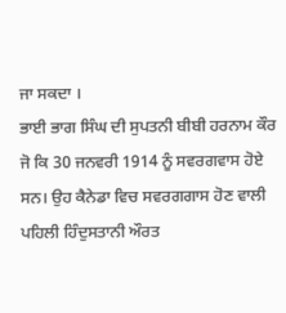ਜਾ ਸਕਦਾ ।
ਭਾਈ ਭਾਗ ਸਿੰਘ ਦੀ ਸੁਪਤਨੀ ਬੀਬੀ ਹਰਨਾਮ ਕੌਰ ਜੋ ਕਿ 30 ਜਨਵਰੀ 1914 ਨੂੰ ਸਵਰਗਵਾਸ ਹੋਏ ਸਨ। ਉਹ ਕੈਨੇਡਾ ਵਿਚ ਸਵਰਗਗਾਸ ਹੋਣ ਵਾਲੀ ਪਹਿਲੀ ਹਿੰਦੁਸਤਾਨੀ ਔਰਤ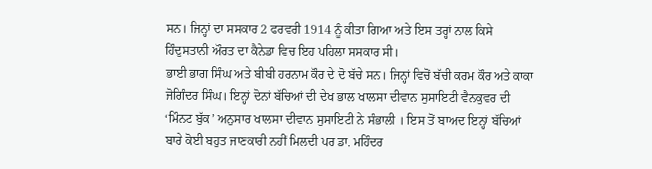ਸਨ। ਜਿਨ੍ਹਾਂ ਦਾ ਸਸਕਾਰ 2 ਫਰਵਰੀ 1914 ਨੂੰ ਕੀਤਾ ਗਿਆ ਅਤੇ ਇਸ ਤਰ੍ਹਾਂ ਨਾਲ ਕਿਸੇ ਹਿੰਦੁਸਤਾਨੀ ਔਰਤ ਦਾ ਕੈਨੇਡਾ ਵਿਚ ਇਹ ਪਹਿਲਾ ਸਸਕਾਰ ਸੀ।
ਭਾਈ ਭਾਗ ਸਿੰਘ ਅਤੇ ਬੀਬੀ ਹਰਨਾਮ ਕੌਰ ਦੇ ਦੋ ਬੱਚੇ ਸਨ। ਜਿਨ੍ਹਾਂ ਵਿਚੋਂ ਬੱਚੀ ਕਰਮ ਕੌਰ ਅਤੇ ਕਾਕਾ ਜੋਗਿੰਦਰ ਸਿੰਘ। ਇਨ੍ਹਾਂ ਦੋਨਾਂ ਬੱਚਿਆਂ ਦੀ ਦੇਖ ਭਾਲ ਖਾਲਸਾ ਦੀਵਾਨ ਸੁਸਾਇਟੀ ਵੈਨਕੁਵਰ ਦੀ ‘ਮਿੰਨਟ ਬੁੱਕ’ ਅਨੁਸਾਰ ਖਾਲਸਾ ਦੀਵਾਨ ਸੁਸਾਇਟੀ ਨੇ ਸੰਭਾਲੀ । ਇਸ ਤੋਂ ਬਾਅਦ ਇਨ੍ਹਾਂ ਬੱਚਿਆਂ ਬਾਰੇ ਕੋਈ ਬਹੁਤ ਜਾਣਕਾਰੀ ਨਹੀਂ ਮਿਲਦੀ ਪਰ ਡਾ. ਮਹਿੰਦਰ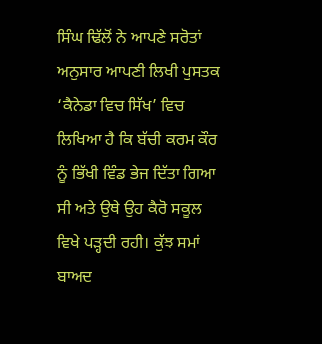ਸਿੰਘ ਢਿੱਲੋਂ ਨੇ ਆਪਣੇ ਸਰੋਤਾਂ ਅਨੁਸਾਰ ਆਪਣੀ ਲਿਖੀ ਪੁਸਤਕ ‘ਕੈਨੇਡਾ ਵਿਚ ਸਿੱਖ’ ਵਿਚ ਲਿਖਿਆ ਹੈ ਕਿ ਬੱਚੀ ਕਰਮ ਕੌਰ ਨੂੰ ਭਿੱਖੀ ਵਿੰਡ ਭੇਜ ਦਿੱਤਾ ਗਿਆ ਸੀ ਅਤੇ ਉਥੇ ਉਹ ਕੈਰੋ ਸਕੂਲ ਵਿਖੇ ਪੜ੍ਹਦੀ ਰਹੀ। ਕੁੱਝ ਸਮਾਂ ਬਾਅਦ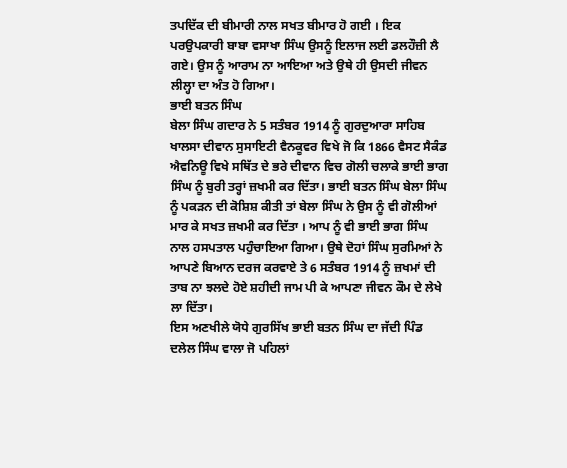ਤਪਦਿੱਕ ਦੀ ਬੀਮਾਰੀ ਨਾਲ ਸਖਤ ਬੀਮਾਰ ਹੋ ਗਈ । ਇਕ ਪਰਉਪਕਾਰੀ ਬਾਬਾ ਵਸਾਖਾ ਸਿੰਘ ਉਸਨੂੰ ਇਲਾਜ ਲਈ ਡਲਹੌਜ਼ੀ ਲੈ ਗਏ। ਉਸ ਨੂੰ ਆਰਾਮ ਨਾ ਆਇਆ ਅਤੇ ਉਥੇ ਹੀ ਉਸਦੀ ਜੀਵਨ ਲੀਲ੍ਹਾ ਦਾ ਅੰਤ ਹੋ ਗਿਆ।
ਭਾਈ ਬਤਨ ਸਿੰਘ
ਬੇਲਾ ਸਿੰਘ ਗਦਾਰ ਨੇ 5 ਸਤੰਬਰ 1914 ਨੂੰ ਗੁਰਦੁਆਰਾ ਸਾਹਿਬ ਖਾਲਸਾ ਦੀਵਾਨ ਸੁਸਾਇਟੀ ਵੈਨਕੂਵਰ ਵਿਖੇ ਜੋ ਕਿ 1866 ਵੈਸਟ ਸੈਕੰਡ ਐਵਨਿਊ ਵਿਖੇ ਸਥਿੱਤ ਦੇ ਭਰੇ ਦੀਵਾਨ ਵਿਚ ਗੋਲੀ ਚਲਾਕੇ ਭਾਈ ਭਾਗ ਸਿੰਘ ਨੂੰ ਬੁਰੀ ਤਰ੍ਹਾਂ ਜ਼ਖਮੀ ਕਰ ਦਿੱਤਾ। ਭਾਈ ਬਤਨ ਸਿੰਘ ਬੇਲਾ ਸਿੰਘ ਨੂੰ ਪਕੜਨ ਦੀ ਕੋਸ਼ਿਸ਼ ਕੀਤੀ ਤਾਂ ਬੇਲਾ ਸਿੰਘ ਨੇ ਉਸ ਨੂੰ ਵੀ ਗੋਲੀਆਂ ਮਾਰ ਕੇ ਸਖਤ ਜ਼ਖਮੀ ਕਰ ਦਿੱਤਾ । ਆਪ ਨੂੰ ਵੀ ਭਾਈ ਭਾਗ ਸਿੰਘ ਨਾਲ ਹਸਪਤਾਲ ਪਹੁੰਚਾਇਆ ਗਿਆ। ਉਥੇ ਦੋਹਾਂ ਸਿੰਘ ਸੁਰਮਿਆਂ ਨੇ ਆਪਣੇ ਬਿਆਨ ਦਰਜ ਕਰਵਾਏ ਤੇ 6 ਸਤੰਬਰ 1914 ਨੂੰ ਜ਼ਖਮਾਂ ਦੀ ਤਾਬ ਨਾ ਝਲਦੇ ਹੋਏ ਸ਼ਹੀਦੀ ਜਾਮ ਪੀ ਕੇ ਆਪਣਾ ਜੀਵਨ ਕੌਮ ਦੇ ਲੇਖੇ ਲਾ ਦਿੱਤਾ।
ਇਸ ਅਣਖੀਲੇ ਯੋਧੇ ਗੁਰਸਿੱਖ ਭਾਈ ਬਤਨ ਸਿੰਘ ਦਾ ਜੱਦੀ ਪਿੰਡ ਦਲੇਲ ਸਿੰਘ ਵਾਲਾ ਜੋ ਪਹਿਲਾਂ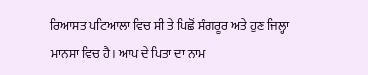ਰਿਆਸਤ ਪਟਿਆਲਾ ਵਿਚ ਸੀ ਤੇ ਪਿਛੋਂ ਸੰਗਰੂਰ ਅਤੇ ਹੁਣ ਜਿਲ੍ਹਾ ਮਾਨਸਾ ਵਿਚ ਹੈ। ਆਪ ਦੇ ਪਿਤਾ ਦਾ ਨਾਮ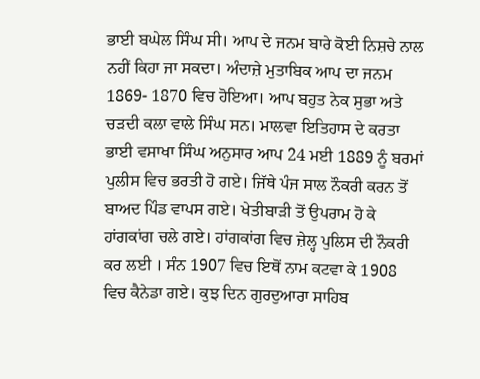ਭਾਈ ਬਘੇਲ ਸਿੰਘ ਸੀ। ਆਪ ਦੇ ਜਨਮ ਬਾਰੇ ਕੋਈ ਨਿਸ਼ਚੇ ਨਾਲ ਨਹੀਂ ਕਿਹਾ ਜਾ ਸਕਦਾ। ਅੰਦਾਜ਼ੇ ਮੁਤਾਬਿਕ ਆਪ ਦਾ ਜਨਮ 1869- 1870 ਵਿਚ ਹੋਇਆ। ਆਪ ਬਹੁਤ ਨੇਕ ਸੁਭਾ ਅਤੇ ਚੜਦੀ ਕਲਾ ਵਾਲੇ ਸਿੰਘ ਸਨ। ਮਾਲਵਾ ਇਤਿਹਾਸ ਦੇ ਕਰਤਾ ਭਾਈ ਵਸਾਖਾ ਸਿੰਘ ਅਨੁਸਾਰ ਆਪ 24 ਮਈ 1889 ਨੂੰ ਬਰਮਾਂ ਪੁਲੀਸ ਵਿਚ ਭਰਤੀ ਹੋ ਗਏ। ਜਿੱਥੇ ਪੰਜ ਸਾਲ ਨੌਕਰੀ ਕਰਨ ਤੋਂ ਬਾਅਦ ਪਿੰਡ ਵਾਪਸ ਗਏ। ਖੇਤੀਬਾੜੀ ਤੋਂ ਉਪਰਾਮ ਹੋ ਕੇ ਹਾਂਗਕਾਂਗ ਚਲੇ ਗਏ। ਹਾਂਗਕਾਂਗ ਵਿਚ ਜ਼ੇਲ੍ਹ ਪੁਲਿਸ ਦੀ ਨੌਕਰੀ ਕਰ ਲਈ । ਸੰਨ 1907 ਵਿਚ ਇਥੋਂ ਨਾਮ ਕਟਵਾ ਕੇ 1908 ਵਿਚ ਕੈਨੇਡਾ ਗਏ। ਕੁਝ ਦਿਨ ਗੁਰਦੁਆਰਾ ਸਾਹਿਬ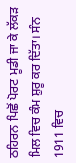ਠਹਿਰਨ ਪਿਛੋਂ ਪੋਰਟ ਮੂਡੀ ਜਾ ਕੇ ਲੱਕੜ ਮਿਲ ਵਿਚ ਕੰਮ ਸ਼ੁਰੂ ਕਰ ਦਿੱਤਾ। ਸੰਨ 1911 ਵਿਚ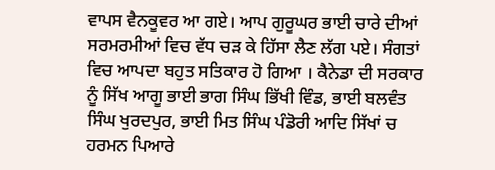ਵਾਪਸ ਵੈਨਕੂਵਰ ਆ ਗਏ। ਆਪ ਗੁਰੂਘਰ ਭਾਈ ਚਾਰੇ ਦੀਆਂ ਸਰਮਰਮੀਆਂ ਵਿਚ ਵੱਧ ਚੜ ਕੇ ਹਿੱਸਾ ਲੈਣ ਲੱਗ ਪਏ। ਸੰਗਤਾਂ ਵਿਚ ਆਪਦਾ ਬਹੁਤ ਸਤਿਕਾਰ ਹੋ ਗਿਆ । ਕੈਨੇਡਾ ਦੀ ਸਰਕਾਰ ਨੂੰ ਸਿੱਖ ਆਗੂ ਭਾਈ ਭਾਗ ਸਿੰਘ ਭਿੱਖੀ ਵਿੰਡ, ਭਾਈ ਬਲਵੰਤ ਸਿੰਘ ਖੁਰਦਪੁਰ, ਭਾਈ ਮਿਤ ਸਿੰਘ ਪੰਡੋਰੀ ਆਦਿ ਸਿੱਖਾਂ ਚ ਹਰਮਨ ਪਿਆਰੇ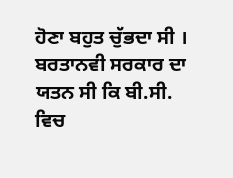ਹੋਣਾ ਬਹੁਤ ਚੁੱਭਦਾ ਸੀ । ਬਰਤਾਨਵੀ ਸਰਕਾਰ ਦਾ ਯਤਨ ਸੀ ਕਿ ਬੀ.ਸੀ. ਵਿਚ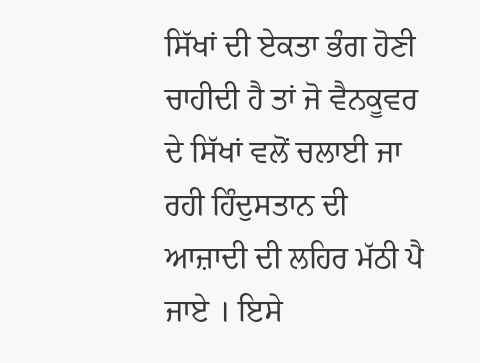ਸਿੱਖਾਂ ਦੀ ਏਕਤਾ ਭੰਗ ਹੋਣੀ ਚਾਹੀਦੀ ਹੈ ਤਾਂ ਜੋ ਵੈਨਕੂਵਰ ਦੇ ਸਿੱਖਾਂ ਵਲੋਂ ਚਲਾਈ ਜਾ ਰਹੀ ਹਿੰਦੁਸਤਾਨ ਦੀ ਆਜ਼ਾਦੀ ਦੀ ਲਹਿਰ ਮੱਠੀ ਪੈ ਜਾਏ । ਇਸੇ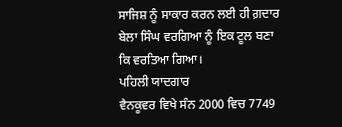ਸਾਜਿਸ਼ ਨੂੰ ਸਾਕਾਰ ਕਰਨ ਲਈ ਹੀ ਗ਼ਦਾਰ ਬੇਲਾ ਸਿੰਘ ਵਰਗਿਆ ਨੂੰ ਇਕ ਟੂਲ ਬਣਾ ਕਿ ਵਰਤਿਆ ਗਿਆ।
ਪਹਿਲੀ ਯਾਦਗਾਰ
ਵੈਨਕੂਵਰ ਵਿਖੇ ਸੰਨ 2000 ਵਿਚ 7749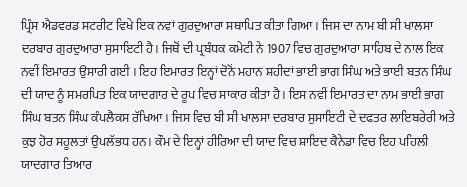ਪ੍ਰਿੰਸ ਐਡਵਰਡ ਸਟਰੀਟ ਵਿਖੇ ਇਕ ਨਵਾਂ ਗੁਰਦੁਆਰਾ ਸਥਾਪਿਤ ਕੀਤਾ ਗਿਆ। ਜਿਸ ਦਾ ਨਾਮ ਬੀ ਸੀ ਖਾਲਸਾ ਦਰਬਾਰ ਗੁਰਦੁਆਰਾ ਸੁਸਾਇਟੀ ਹੈ। ਜਿਥੋਂ ਦੀ ਪ੍ਰਬੰਧਕ ਕਮੇਟੀ ਨੇ 1907 ਵਿਚ ਗੁਰਦੁਆਰਾ ਸਾਹਿਬ ਦੇ ਨਾਲ ਇਕ ਨਵੀਂ ਇਮਾਰਤ ਉਸਾਰੀ ਗਈ । ਇਹ ਇਮਾਰਤ ਇਨ੍ਹਾਂ ਦੋਨੋਂ ਮਹਾਨ ਸ਼ਹੀਦਾਂ ਭਾਈ ਭਾਗ ਸਿੰਘ ਅਤੇ ਭਾਈ ਬਤਨ ਸਿੰਘ ਦੀ ਯਾਦ ਨੂੰ ਸਮਰਪਿਤ ਇਕ ਯਾਦਗਾਰ ਦੇ ਰੂਪ ਵਿਚ ਸਾਕਾਰ ਕੀਤਾ ਹੈ। ਇਸ ਨਵੀਂ ਇਮਾਰਤ ਦਾ ਨਾਮ ਭਾਈ ਭਾਗ ਸਿੰਘ ਬਤਨ ਸਿੰਘ ਕੰਪਲੈਕਸ ਰੱਖਿਆ। ਜਿਸ ਵਿਚ ਬੀ ਸੀ ਖਾਲਸਾ ਦਰਬਾਰ ਸੁਸਾਇਟੀ ਦੇ ਦਫਤਰ ਲਾਇਬਰੇਰੀ ਅਤੇ ਕੁਝ ਹੋਰ ਸਹੂਲਤਾਂ ਉਪਲੱਭਧ ਹਨ। ਕੌਮ ਦੇ ਇਨ੍ਹਾਂ ਹੀਰਿਆ ਦੀ ਯਾਦ ਵਿਚ ਸ਼ਾਇਦ ਕੈਨੇਡਾ ਵਿਚ ਇਹ ਪਹਿਲੀ ਯਾਦਗਾਰ ਤਿਆਰ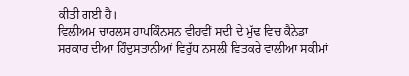ਕੀਤੀ ਗਈ ਹੈ।
ਵਿਲੀਅਮ ਚਾਰਲਸ ਹਾਪਕਿੰਨਸਨ ਵੀਹਵੀਂ ਸਦੀ ਦੇ ਮੁੱਢ ਵਿਚ ਕੈਨੇਡਾ ਸਰਕਾਰ ਦੀਆ ਹਿੰਦੁਸਤਾਨੀਆਂ ਵਿਰੁੱਧ ਨਸਲੀ ਵਿਤਕਰੇ ਵਾਲੀਆ ਸਕੀਮਾਂ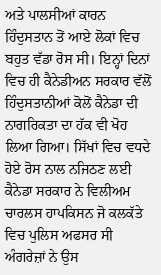ਅਤੇ ਪਾਲਸੀਆਂ ਕਾਰਨ ਹਿੰਦੁਸਤਾਨ ਤੋਂ ਆਏ ਲੋਕਾਂ ਵਿਚ ਬਹੁਤ ਵੱਡਾ ਰੋਸ ਸੀ। ਇਨ੍ਹਾਂ ਦਿਨਾਂ ਵਿਚ ਹੀ ਕੈਨੇਡੀਅਨ ਸਰਕਾਰ ਵੱਲੋਂ ਹਿੰਦੁਸਤਾਨੀਆਂ ਕੋਲੋਂ ਕੈਨੇਡਾ ਦੀ ਨਾਗਰਿਕਤਾ ਦਾ ਹੱਕ ਵੀ ਖੋਹ ਲਿਆ ਗਿਆ। ਸਿੱਖਾਂ ਵਿਚ ਵਧਦੇ ਹੋਏ ਰੋਸ ਨਾਲ ਨਜਿਠਣ ਲਈ ਕੈਨੇਡਾ ਸਰਕਾਰ ਨੇ ਵਿਲੀਅਮ ਚਾਰਲਸ ਹਾਪਕਿਸਨ ਜੋ ਕਲਕੱਤੇ ਵਿਚ ਪੁਲਿਸ ਅਫਸਰ ਸੀ ਅੰਗਰੇਜ਼ਾਂ ਨੇ ਉਸ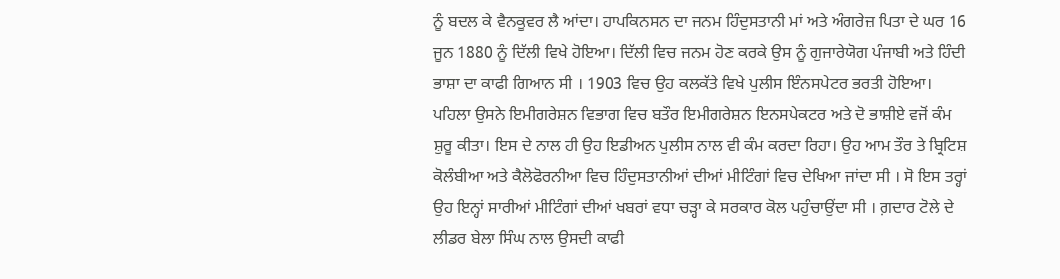ਨੂੰ ਬਦਲ ਕੇ ਵੈਨਕੂਵਰ ਲੈ ਆਂਦਾ। ਹਾਪਕਿਨਸਨ ਦਾ ਜਨਮ ਹਿੰਦੁਸਤਾਨੀ ਮਾਂ ਅਤੇ ਅੰਗਰੇਜ਼ ਪਿਤਾ ਦੇ ਘਰ 16 ਜੂਨ 1880 ਨੂੰ ਦਿੱਲੀ ਵਿਖੇ ਹੋਇਆ। ਦਿੱਲੀ ਵਿਚ ਜਨਮ ਹੋਣ ਕਰਕੇ ਉਸ ਨੂੰ ਗੁਜਾਰੇਯੋਗ ਪੰਜਾਬੀ ਅਤੇ ਹਿੰਦੀ ਭਾਸ਼ਾ ਦਾ ਕਾਫੀ ਗਿਆਨ ਸੀ । 1903 ਵਿਚ ਉਹ ਕਲਕੱਤੇ ਵਿਖੇ ਪੁਲੀਸ ਇੰਨਸਪੇਟਰ ਭਰਤੀ ਹੋਇਆ। ਪਹਿਲਾ ਉਸਨੇ ਇਮੀਗਰੇਸ਼ਨ ਵਿਭਾਗ ਵਿਚ ਬਤੌਰ ਇਮੀਗਰੇਸ਼ਨ ਇਨਸਪੇਕਟਰ ਅਤੇ ਦੋ ਭਾਸ਼ੀਏ ਵਜੋਂ ਕੰਮ ਸ਼ੁਰੂ ਕੀਤਾ। ਇਸ ਦੇ ਨਾਲ ਹੀ ਉਹ ਇਡੀਅਨ ਪੁਲੀਸ ਨਾਲ ਵੀ ਕੰਮ ਕਰਦਾ ਰਿਹਾ। ਉਹ ਆਮ ਤੌਰ ਤੇ ਬ੍ਰਿਟਿਸ਼ ਕੋਲੰਬੀਆ ਅਤੇ ਕੈਲੋਫੋਰਨੀਆ ਵਿਚ ਹਿੰਦੁਸਤਾਨੀਆਂ ਦੀਆਂ ਮੀਟਿੰਗਾਂ ਵਿਚ ਦੇਖਿਆ ਜਾਂਦਾ ਸੀ । ਸੋ ਇਸ ਤਰ੍ਹਾਂ ਉਹ ਇਨ੍ਹਾਂ ਸਾਰੀਆਂ ਮੀਟਿੰਗਾਂ ਦੀਆਂ ਖਬਰਾਂ ਵਧਾ ਚੜ੍ਹਾ ਕੇ ਸਰਕਾਰ ਕੋਲ ਪਹੁੰਚਾਉਂਦਾ ਸੀ । ਗ਼ਦਾਰ ਟੋਲੇ ਦੇ ਲੀਡਰ ਬੇਲਾ ਸਿੰਘ ਨਾਲ ਉਸਦੀ ਕਾਫੀ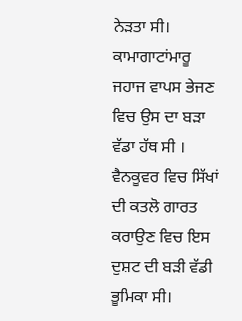ਨੇੜਤਾ ਸੀ। ਕਾਮਾਗਾਟਾਂਮਾਰੂ ਜਹਾਜ ਵਾਪਸ ਭੇਜਣ ਵਿਚ ਉਸ ਦਾ ਬੜਾ ਵੱਡਾ ਹੱਥ ਸੀ । ਵੈਨਕੂਵਰ ਵਿਚ ਸਿੱਖਾਂ ਦੀ ਕਤਲੋ ਗਾਰਤ ਕਰਾਉਣ ਵਿਚ ਇਸ ਦੁਸ਼ਟ ਦੀ ਬੜੀ ਵੱਡੀ ਭੂਮਿਕਾ ਸੀ।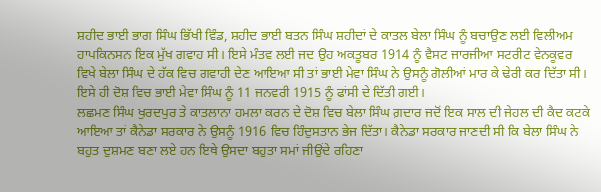ਸ਼ਹੀਦ ਭਾਈ ਭਾਗ ਸਿੰਘ ਭਿੱਖੀ ਵਿੰਡ, ਸ਼ਹੀਦ ਭਾਈ ਬਤਨ ਸਿੰਘ ਸ਼ਹੀਦਾਂ ਦੇ ਕਾਤਲ ਬੇਲਾ ਸਿੰਘ ਨੂੰ ਬਚਾਉਣ ਲਈ ਵਿਲੀਅਮ ਹਾਪਕਿਨਸਨ ਇਕ ਮੁੱਖ ਗਵਾਹ ਸੀ। ਇਸੇ ਮੰਤਵ ਲਈ ਜਦ ਉਹ ਅਕਤੂਬਰ 1914 ਨੂੰ ਵੈਸਟ ਜਾਰਜੀਆ ਸਟਰੀਟ ਵੇਨਕੂਵਰ ਵਿਖੇ ਬੇਲਾ ਸਿੰਘ ਦੇ ਹੱਕ ਵਿਚ ਗਵਾਹੀ ਦੇਣ ਆਇਆ ਸੀ ਤਾਂ ਭਾਈ ਮੇਵਾ ਸਿੰਘ ਨੇ ਉਸਨੂੰ ਗੋਲੀਆਂ ਮਾਰ ਕੇ ਢੇਰੀ ਕਰ ਦਿੱਤਾ ਸੀ। ਇਸੇ ਹੀ ਦੋਸ਼ ਵਿਚ ਭਾਈ ਮੇਵਾ ਸਿੰਘ ਨੂੰ 11 ਜਨਵਰੀ 1915 ਨੂੰ ਫਾਂਸੀ ਦੇ ਦਿੱਤੀ ਗਈ।
ਲਛਮਣ ਸਿੰਘ ਖੁਰਦਪੁਰ ਤੇ ਕਾਤਲਾਨਾ ਹਮਲਾ ਕਰਨ ਦੇ ਦੋਸ਼ ਵਿਚ ਬੇਲਾ ਸਿੰਘ ਗ਼ਦਾਰ ਜਦੋਂ ਇਕ ਸਾਲ ਦੀ ਜੇਹਲ ਦੀ ਕੈਦ ਕਟਕੇ ਆਇਆ ਤਾਂ ਕੈਨੇਡਾ ਸਰਕਾਰ ਨੇ ਉਸਨੂੰ 1916 ਵਿਚ ਹਿੰਦੁਸਤਾਨ ਭੇਜ ਦਿੱਤਾ। ਕੈਨੇਡਾ ਸਰਕਾਰ ਜਾਣਦੀ ਸੀ ਕਿ ਬੇਲਾ ਸਿੰਘ ਨੇ ਬਹੁਤ ਦੁਸ਼ਮਣ ਬਣਾ ਲਏ ਹਨ ਇਥੇ ਉਸਦਾ ਬਹੁਤਾ ਸਮਾਂ ਜੀਉਂਦੇ ਰਹਿਣਾ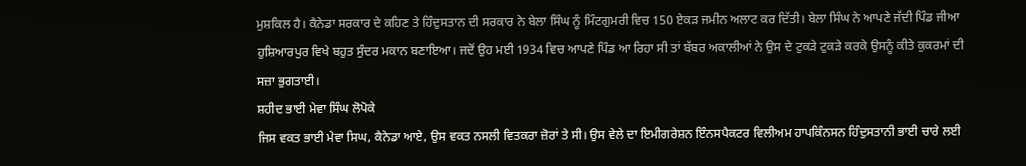ਮੁਸ਼ਕਿਲ ਹੈ। ਕੈਨੇਡਾ ਸਰਕਾਰ ਦੇ ਕਹਿਣ ਤੇ ਹਿੰਦੁਸਤਾਨ ਦੀ ਸਰਕਾਰ ਨੇ ਬੇਲਾ ਸਿੰਘ ਨੂੰ ਮਿੰਟਗੁਮਰੀ ਵਿਚ 150 ਏਕੜ ਜਮੀਨ ਅਲਾਟ ਕਰ ਦਿੱਤੀ। ਬੇਲਾ ਸਿੰਘ ਨੇ ਆਪਣੇ ਜੱਦੀ ਪਿੰਡ ਜੀਆ ਹੁਸ਼ਿਆਰਪੁਰ ਵਿਖੇ ਬਹੁਤ ਸੁੰਦਰ ਮਕਾਨ ਬਣਾਇਆ। ਜਦੋਂ ਉਹ ਮਈ 1934 ਵਿਚ ਆਪਣੇ ਪਿੰਡ ਆ ਰਿਹਾ ਸੀ ਤਾਂ ਬੱਬਰ ਅਕਾਲੀਆਂ ਨੇ ਉਸ ਦੇ ਟੁਕੜੇ ਟੁਕੜੇ ਕਰਕੇ ਉਸਨੂੰ ਕੀਤੇ ਕੁਕਰਮਾਂ ਦੀ ਸਜ਼ਾ ਭੁਗਤਾਈ।
ਸ਼ਹੀਦ ਭਾਈ ਮੇਵਾ ਸਿੰਘ ਲੋਪੋਕੇ
ਜਿਸ ਵਕਤ ਭਾਈ ਮੇਵਾ ਸਿਘ, ਕੈਨੇਡਾ ਆਏ, ਉਸ ਵਕਤ ਨਸਲੀ ਵਿਤਕਰਾ ਜ਼ੋਰਾਂ ਤੇ ਸੀ। ਉਸ ਵੇਲੇ ਦਾ ਇਮੀਗਰੇਸ਼ਨ ਇੰਨਸਪੈਕਟਰ ਵਿਲੀਅਮ ਹਾਪਕਿੰਨਸਨ ਹਿੰਦੁਸਤਾਨੀ ਭਾਈ ਚਾਰੇ ਲਈ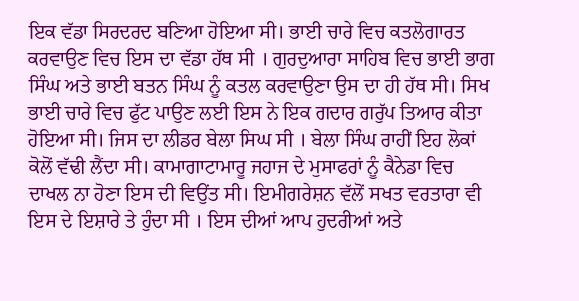ਇਕ ਵੱਡਾ ਸਿਰਦਰਦ ਬਣਿਆ ਹੋਇਆ ਸੀ। ਭਾਈ ਚਾਰੇ ਵਿਚ ਕਤਲੋਗਾਰਤ ਕਰਵਾਉਣ ਵਿਚ ਇਸ ਦਾ ਵੱਡਾ ਹੱਥ ਸੀ । ਗੁਰਦੁਆਰਾ ਸਾਹਿਬ ਵਿਚ ਭਾਈ ਭਾਗ ਸਿੰਘ ਅਤੇ ਭਾਈ ਬਤਨ ਸਿੰਘ ਨੂੰ ਕਤਲ ਕਰਵਾਉਣਾ ਉਸ ਦਾ ਹੀ ਹੱਥ ਸੀ। ਸਿਖ ਭਾਈ ਚਾਰੇ ਵਿਚ ਫੁੱਟ ਪਾਉਣ ਲਈ ਇਸ ਨੇ ਇਕ ਗਦਾਰ ਗਰੁੱਪ ਤਿਆਰ ਕੀਤਾ ਹੋਇਆ ਸੀ। ਜਿਸ ਦਾ ਲੀਡਰ ਬੇਲਾ ਸਿਘ ਸੀ । ਬੇਲਾ ਸਿੰਘ ਰਾਹੀਂ ਇਹ ਲੋਕਾਂ ਕੋਲੋਂ ਵੱਢੀ ਲੈਂਦਾ ਸੀ। ਕਾਮਾਗਾਟਾਮਾਰੂ ਜਹਾਜ ਦੇ ਮੁਸਾਫਰਾਂ ਨੂੰ ਕੈਨੇਡਾ ਵਿਚ ਦਾਖਲ ਨਾ ਹੋਣਾ ਇਸ ਦੀ ਵਿਉਂਤ ਸੀ। ਇਮੀਗਰੇਸ਼ਨ ਵੱਲੋਂ ਸਖਤ ਵਰਤਾਰਾ ਵੀ ਇਸ ਦੇ ਇਸ਼ਾਰੇ ਤੇ ਹੁੰਦਾ ਸੀ । ਇਸ ਦੀਆਂ ਆਪ ਹੁਦਰੀਆਂ ਅਤੇ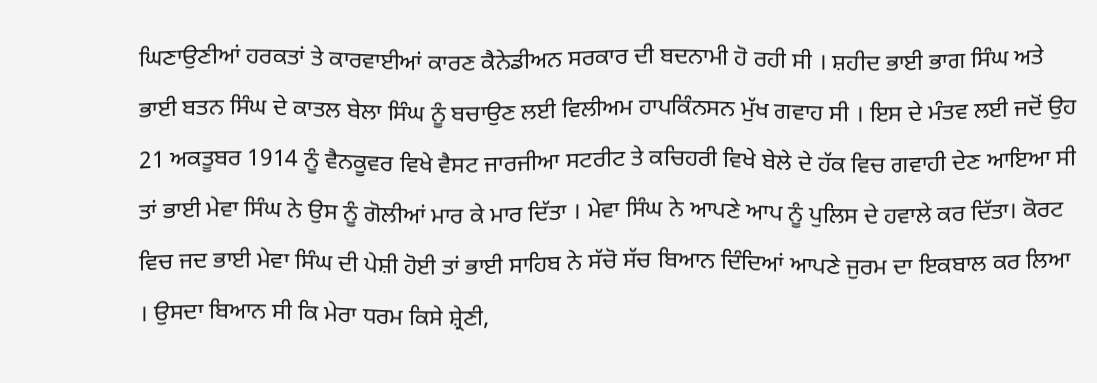ਘਿਣਾਉਣੀਆਂ ਹਰਕਤਾਂ ਤੇ ਕਾਰਵਾਈਆਂ ਕਾਰਣ ਕੈਨੇਡੀਅਨ ਸਰਕਾਰ ਦੀ ਬਦਨਾਮੀ ਹੋ ਰਹੀ ਸੀ । ਸ਼ਹੀਦ ਭਾਈ ਭਾਗ ਸਿੰਘ ਅਤੇ ਭਾਈ ਬਤਨ ਸਿੰਘ ਦੇ ਕਾਤਲ ਬੇਲਾ ਸਿੰਘ ਨੂੰ ਬਚਾਉਣ ਲਈ ਵਿਲੀਅਮ ਹਾਪਕਿੰਨਸਨ ਮੁੱਖ ਗਵਾਹ ਸੀ । ਇਸ ਦੇ ਮੰਤਵ ਲਈ ਜਦੋਂ ਉਹ 21 ਅਕਤੂਬਰ 1914 ਨੂੰ ਵੈਨਕੂਵਰ ਵਿਖੇ ਵੈਸਟ ਜਾਰਜੀਆ ਸਟਰੀਟ ਤੇ ਕਚਿਹਰੀ ਵਿਖੇ ਬੇਲੇ ਦੇ ਹੱਕ ਵਿਚ ਗਵਾਹੀ ਦੇਣ ਆਇਆ ਸੀ ਤਾਂ ਭਾਈ ਮੇਵਾ ਸਿੰਘ ਨੇ ਉਸ ਨੂੰ ਗੋਲੀਆਂ ਮਾਰ ਕੇ ਮਾਰ ਦਿੱਤਾ । ਮੇਵਾ ਸਿੰਘ ਨੇ ਆਪਣੇ ਆਪ ਨੂੰ ਪੁਲਿਸ ਦੇ ਹਵਾਲੇ ਕਰ ਦਿੱਤਾ। ਕੋਰਟ ਵਿਚ ਜਦ ਭਾਈ ਮੇਵਾ ਸਿੰਘ ਦੀ ਪੇਸ਼ੀ ਹੋਈ ਤਾਂ ਭਾਈ ਸਾਹਿਬ ਨੇ ਸੱਚੋ ਸੱਚ ਬਿਆਨ ਦਿੰਦਿਆਂ ਆਪਣੇ ਜੁਰਮ ਦਾ ਇਕਬਾਲ ਕਰ ਲਿਆ । ਉਸਦਾ ਬਿਆਨ ਸੀ ਕਿ ਮੇਰਾ ਧਰਮ ਕਿਸੇ ਸ਼੍ਰੇਣੀ,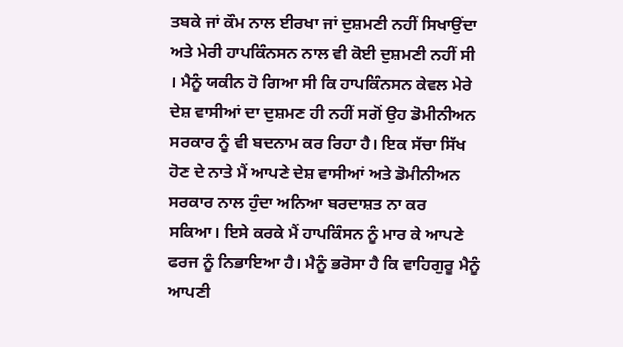ਤਬਕੇ ਜਾਂ ਕੌਮ ਨਾਲ ਈਰਖਾ ਜਾਂ ਦੁਸ਼ਮਣੀ ਨਹੀਂ ਸਿਖਾਉਂਦਾ ਅਤੇ ਮੇਰੀ ਹਾਪਕਿੰਨਸਨ ਨਾਲ ਵੀ ਕੋਈ ਦੁਸ਼ਮਣੀ ਨਹੀਂ ਸੀ । ਮੈਨੂੰ ਯਕੀਨ ਹੋ ਗਿਆ ਸੀ ਕਿ ਹਾਪਕਿੰਨਸਨ ਕੇਵਲ ਮੇਰੇ ਦੇਸ਼ ਵਾਸੀਆਂ ਦਾ ਦੁਸ਼ਮਣ ਹੀ ਨਹੀਂ ਸਗੋਂ ਉਹ ਡੋਮੀਨੀਅਨ ਸਰਕਾਰ ਨੂੰ ਵੀ ਬਦਨਾਮ ਕਰ ਰਿਹਾ ਹੈ। ਇਕ ਸੱਚਾ ਸਿੱਖ ਹੋਣ ਦੇ ਨਾਤੇ ਮੈਂ ਆਪਣੇ ਦੇਸ਼ ਵਾਸੀਆਂ ਅਤੇ ਡੋਮੀਨੀਅਨ ਸਰਕਾਰ ਨਾਲ ਹੁੰਦਾ ਅਨਿਆ ਬਰਦਾਸ਼ਤ ਨਾ ਕਰ ਸਕਿਆ। ਇਸੇ ਕਰਕੇ ਮੈਂ ਹਾਪਕਿੰਸਨ ਨੂੰ ਮਾਰ ਕੇ ਆਪਣੇ ਫਰਜ ਨੂੰ ਨਿਭਾਇਆ ਹੈ। ਮੈਨੂੰ ਭਰੋਸਾ ਹੈ ਕਿ ਵਾਹਿਗੁਰੂ ਮੈਨੂੰ ਆਪਣੀ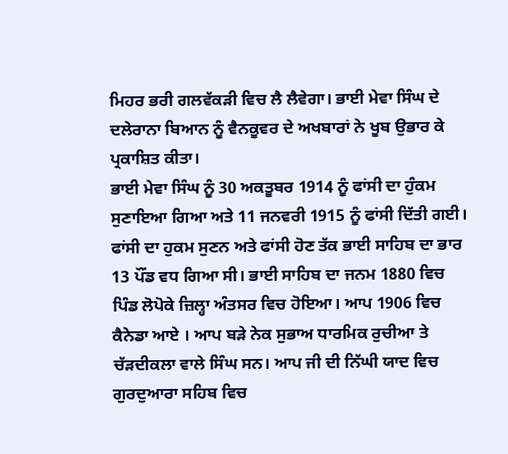ਮਿਹਰ ਭਰੀ ਗਲਵੱਕੜੀ ਵਿਚ ਲੈ ਲੈਵੇਗਾ। ਭਾਈ ਮੇਵਾ ਸਿੰਘ ਦੇ ਦਲੇਰਾਨਾ ਬਿਆਨ ਨੂੰ ਵੈਨਕੂਵਰ ਦੇ ਅਖਬਾਰਾਂ ਨੇ ਖੂਬ ਉਭਾਰ ਕੇ ਪ੍ਰਕਾਸ਼ਿਤ ਕੀਤਾ।
ਭਾਈ ਮੇਵਾ ਸਿੰਘ ਨੂੰ 30 ਅਕਤੂਬਰ 1914 ਨੂੰ ਫਾਂਸੀ ਦਾ ਹੁੰਕਮ ਸੁਣਾਇਆ ਗਿਆ ਅਤੇ 11 ਜਨਵਰੀ 1915 ਨੂੰ ਫਾਂਸੀ ਦਿੱਤੀ ਗਈ। ਫਾਂਸੀ ਦਾ ਹੁਕਮ ਸੁਣਨ ਅਤੇ ਫਾਂਸੀ ਹੋਣ ਤੱਕ ਭਾਈ ਸਾਹਿਬ ਦਾ ਭਾਰ 13 ਪੌਂਡ ਵਧ ਗਿਆ ਸੀ। ਭਾਈ ਸਾਹਿਬ ਦਾ ਜਨਮ 1880 ਵਿਚ ਪਿੰਡ ਲੋਪੋਕੇ ਜ਼ਿਲ੍ਹਾ ਅੰਤਸਰ ਵਿਚ ਹੋਇਆ। ਆਪ 1906 ਵਿਚ ਕੈਨੇਡਾ ਆਏ । ਆਪ ਬੜੇ ਨੇਕ ਸੁਭਾਅ ਧਾਰਮਿਕ ਰੁਚੀਆ ਤੇ ਚੱੜਦੀਕਲਾ ਵਾਲੇ ਸਿੰਘ ਸਨ। ਆਪ ਜੀ ਦੀ ਨਿੱਘੀ ਯਾਦ ਵਿਚ ਗੁਰਦੁਆਰਾ ਸਹਿਬ ਵਿਚ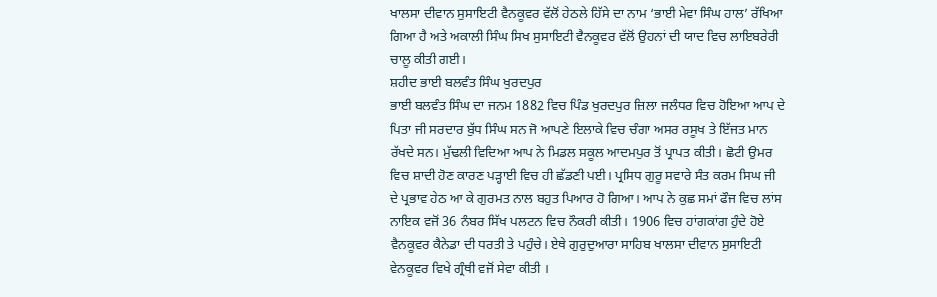ਖਾਲਸਾ ਦੀਵਾਨ ਸੁਸਾਇਟੀ ਵੈਨਕੂਵਰ ਵੱਲੋਂ ਹੇਠਲੇ ਹਿੱਸੇ ਦਾ ਨਾਮ ‘ਭਾਈ ਮੇਵਾ ਸਿੰਘ ਹਾਲ’ ਰੱਖਿਆ ਗਿਆ ਹੈ ਅਤੇ ਅਕਾਲੀ ਸਿੰਘ ਸਿਖ ਸੁਸਾਇਟੀ ਵੈਨਕੂਵਰ ਵੱਲੋਂ ਉਹਨਾਂ ਦੀ ਯਾਦ ਵਿਚ ਲਾਇਬਰੇਰੀ ਚਾਲੂ ਕੀਤੀ ਗਈ।
ਸ਼ਹੀਦ ਭਾਈ ਬਲਵੰਤ ਸਿੰਘ ਖੁਰਦਪੁਰ
ਭਾਈ ਬਲਵੰਤ ਸਿੰਘ ਦਾ ਜਨਮ 1882 ਵਿਚ ਪਿੰਡ ਖੁਰਦਪੁਰ ਜ਼ਿਲਾ ਜਲੰਧਰ ਵਿਚ ਹੋਇਆ ਆਪ ਦੇ ਪਿਤਾ ਜੀ ਸਰਦਾਰ ਬੁੱਧ ਸਿੰਘ ਸਨ ਜੋ ਆਪਣੇ ਇਲਾਕੇ ਵਿਚ ਚੰਗਾ ਅਸਰ ਰਸੂਖ ਤੇ ਇੱਜਤ ਮਾਨ ਰੱਖਦੇ ਸਨ। ਮੁੱਢਲੀ ਵਿਦਿਆ ਆਪ ਨੇ ਮਿਡਲ ਸਕੂਲ ਆਦਮਪੁਰ ਤੋਂ ਪ੍ਰਾਪਤ ਕੀਤੀ। ਛੋਟੀ ਉਮਰ ਵਿਚ ਸ਼ਾਦੀ ਹੋਣ ਕਾਰਣ ਪੜ੍ਹਾਈ ਵਿਚ ਹੀ ਛੱਡਣੀ ਪਈ। ਪ੍ਰਸਿਧ ਗੁਰੂ ਸਵਾਰੇ ਸੰਤ ਕਰਮ ਸਿਘ ਜੀ ਦੇ ਪ੍ਰਭਾਵ ਹੇਠ ਆ ਕੇ ਗੁਰਮਤ ਨਾਲ ਬਹੁਤ ਪਿਆਰ ਹੋ ਗਿਆ। ਆਪ ਨੇ ਕੁਛ ਸਮਾਂ ਫੌਜ ਵਿਚ ਲਾਂਸ ਨਾਇਕ ਵਜੋਂ 36 ਨੰਬਰ ਸਿੱਖ ਪਲਟਨ ਵਿਚ ਨੌਕਰੀ ਕੀਤੀ। 1906 ਵਿਚ ਹਾਂਗਕਾਂਗ ਹੁੰਦੇ ਹੋਏ ਵੈਨਕੂਵਰ ਕੈਨੇਡਾ ਦੀ ਧਰਤੀ ਤੇ ਪਹੁੰਚੇ। ਏਥੇ ਗੁਰੁਦੁਆਰਾ ਸਾਹਿਬ ਖਾਲਸਾ ਦੀਵਾਨ ਸੁਸਾਇਟੀ ਵੇਨਕੂਵਰ ਵਿਖੇ ਗ੍ਰੰਥੀ ਵਜੋਂ ਸੇਵਾ ਕੀਤੀ ।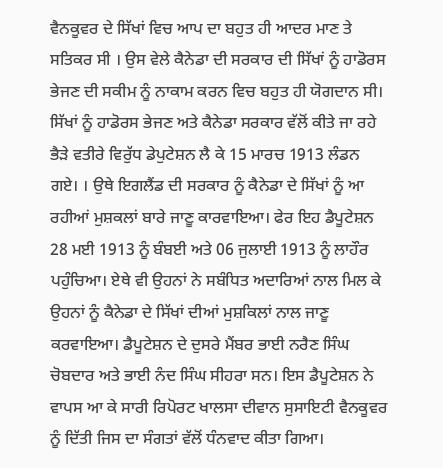ਵੈਨਕੂਵਰ ਦੇ ਸਿੱਖਾਂ ਵਿਚ ਆਪ ਦਾ ਬਹੁਤ ਹੀ ਆਦਰ ਮਾਣ ਤੇ ਸਤਿਕਰ ਸੀ । ਉਸ ਵੇਲੇ ਕੈਨੇਡਾ ਦੀ ਸਰਕਾਰ ਦੀ ਸਿੱਖਾਂ ਨੂੰ ਹਾਡੋਰਸ ਭੇਜਣ ਦੀ ਸਕੀਮ ਨੂੰ ਨਾਕਾਮ ਕਰਨ ਵਿਚ ਬਹੁਤ ਹੀ ਯੋਗਦਾਨ ਸੀ। ਸਿੱਖਾਂ ਨੂੰ ਹਾਡੋਰਸ ਭੇਜਣ ਅਤੇ ਕੈਨੇਡਾ ਸਰਕਾਰ ਵੱਲੋਂ ਕੀਤੇ ਜਾ ਰਹੇ ਭੈੜੇ ਵਤੀਰੇ ਵਿਰੁੱਧ ਡੇਪੁਟੇਸ਼ਨ ਲੈ ਕੇ 15 ਮਾਰਚ 1913 ਲੰਡਨ ਗਏ। । ਉਥੇ ਇਗਲੈਂਡ ਦੀ ਸਰਕਾਰ ਨੂੰ ਕੈਨੇਡਾ ਦੇ ਸਿੱਖਾਂ ਨੂੰ ਆ ਰਹੀਆਂ ਮੁਸ਼ਕਲਾਂ ਬਾਰੇ ਜਾਣੂ ਕਾਰਵਾਇਆ। ਫੇਰ ਇਹ ਡੈਪੂਟੇਸ਼ਨ 28 ਮਈ 1913 ਨੂੰ ਬੰਬਈ ਅਤੇ 06 ਜੁਲਾਈ 1913 ਨੂੰ ਲਾਹੌਰ ਪਹੁੰਚਿਆ। ਏਥੇ ਵੀ ਉਹਨਾਂ ਨੇ ਸਬੰਧਿਤ ਅਦਾਰਿਆਂ ਨਾਲ ਮਿਲ ਕੇ ਉਹਨਾਂ ਨੂੰ ਕੈਨੇਡਾ ਦੇ ਸਿੱਖਾਂ ਦੀਆਂ ਮੁਸ਼ਕਿਲਾਂ ਨਾਲ ਜਾਣੂ ਕਰਵਾਇਆ। ਡੈਪੂਟੇਸ਼ਨ ਦੇ ਦੁਸਰੇ ਮੈਂਬਰ ਭਾਈ ਨਰੈਣ ਸਿੰਘ ਚੋਬਦਾਰ ਅਤੇ ਭਾਈ ਨੰਦ ਸਿੰਘ ਸੀਹਰਾ ਸਨ। ਇਸ ਡੈਪੂਟੇਸ਼ਨ ਨੇ ਵਾਪਸ ਆ ਕੇ ਸਾਰੀ ਰਿਪੋਰਟ ਖਾਲਸਾ ਦੀਵਾਨ ਸੁਸਾਇਟੀ ਵੈਨਕੂਵਰ ਨੂੰ ਦਿੱਤੀ ਜਿਸ ਦਾ ਸੰਗਤਾਂ ਵੱਲੋਂ ਧੰਨਵਾਦ ਕੀਤਾ ਗਿਆ।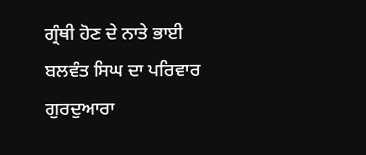ਗ੍ਰੰਥੀ ਹੋਣ ਦੇ ਨਾਤੇ ਭਾਈ ਬਲਵੰਤ ਸਿਘ ਦਾ ਪਰਿਵਾਰ ਗੁਰਦੁਆਰਾ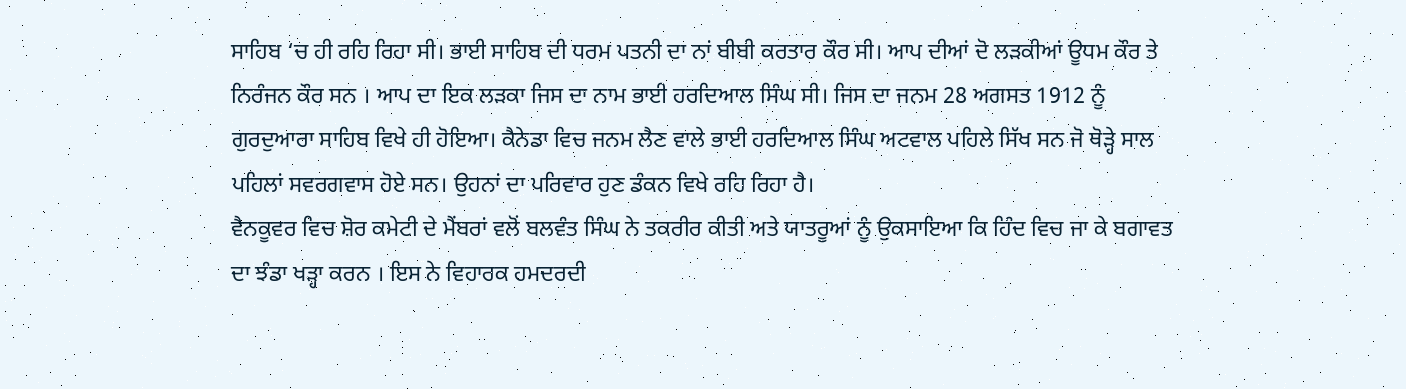ਸਾਹਿਬ ‘ਚ ਹੀ ਰਹਿ ਰਿਹਾ ਸੀ। ਭਾਈ ਸਾਹਿਬ ਦੀ ਧਰਮ ਪਤਨੀ ਦਾ ਨਾਂ ਬੀਬੀ ਕਰਤਾਰ ਕੌਰ ਸੀ। ਆਪ ਦੀਆਂ ਦੋ ਲੜਕੀਆਂ ਊਧਮ ਕੌਰ ਤੇ ਨਿਰੰਜਨ ਕੌਰ ਸਨ । ਆਪ ਦਾ ਇਕ ਲੜਕਾ ਜਿਸ ਦਾ ਨਾਮ ਭਾਈ ਹਰਦਿਆਲ ਸਿੰਘ ਸੀ। ਜਿਸ ਦਾ ਜਨਮ 28 ਅਗਸਤ 1912 ਨੂੰ ਗੁਰਦੁਆਰਾ ਸਾਹਿਬ ਵਿਖੇ ਹੀ ਹੋਇਆ। ਕੈਨੇਡਾ ਵਿਚ ਜਨਮ ਲੈਣ ਵਾਲੇ ਭਾਈ ਹਰਦਿਆਲ ਸਿੰਘ ਅਟਵਾਲ ਪਹਿਲੇ ਸਿੱਖ ਸਨ ਜੋ ਥੋੜ੍ਹੇ ਸਾਲ ਪਹਿਲਾਂ ਸਵਰਗਵਾਸ ਹੋਏ ਸਨ। ਉਹਨਾਂ ਦਾ ਪਰਿਵਾਰ ਹੁਣ ਡੰਕਨ ਵਿਖੇ ਰਹਿ ਰਿਹਾ ਹੈ।
ਵੈਨਕੂਵਰ ਵਿਚ ਸ਼ੋਰ ਕਮੇਟੀ ਦੇ ਮੈਂਬਰਾਂ ਵਲੋਂ ਬਲਵੰਤ ਸਿੰਘ ਨੇ ਤਕਰੀਰ ਕੀਤੀ ਅਤੇ ਯਾਤਰੂਆਂ ਨੂੰ ਉਕਸਾਇਆ ਕਿ ਹਿੰਦ ਵਿਚ ਜਾ ਕੇ ਬਗਾਵਤ ਦਾ ਝੰਡਾ ਖੜ੍ਹਾ ਕਰਨ । ਇਸ ਨੇ ਵਿਹਾਰਕ ਹਮਦਰਦੀ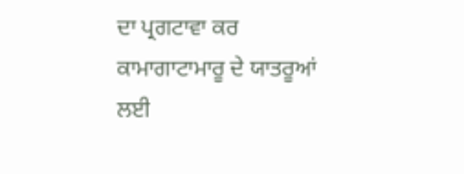ਦਾ ਪ੍ਰਗਟਾਵਾ ਕਰ ਕਾਮਾਗਾਟਾਮਾਰੂ ਦੇ ਯਾਤਰੂਆਂ ਲਈ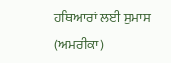ਹਥਿਆਰਾਂ ਲਈ ਸੁਮਾਸ (ਅਮਰੀਕਾ)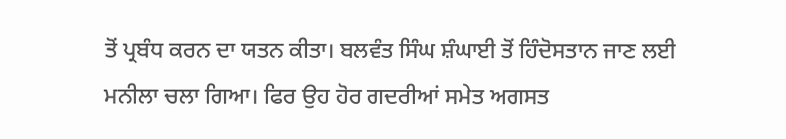ਤੋਂ ਪ੍ਰਬੰਧ ਕਰਨ ਦਾ ਯਤਨ ਕੀਤਾ। ਬਲਵੰਤ ਸਿੰਘ ਸ਼ੰਘਾਈ ਤੋਂ ਹਿੰਦੋਸਤਾਨ ਜਾਣ ਲਈ ਮਨੀਲਾ ਚਲਾ ਗਿਆ। ਫਿਰ ਉਹ ਹੋਰ ਗਦਰੀਆਂ ਸਮੇਤ ਅਗਸਤ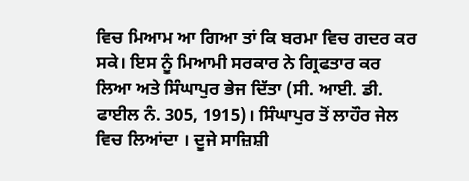ਵਿਚ ਮਿਆਮ ਆ ਗਿਆ ਤਾਂ ਕਿ ਬਰਮਾ ਵਿਚ ਗਦਰ ਕਰ ਸਕੇ। ਇਸ ਨੂੰ ਮਿਆਮੀ ਸਰਕਾਰ ਨੇ ਗ੍ਰਿਫਤਾਰ ਕਰ ਲਿਆ ਅਤੇ ਸਿੰਘਾਪੁਰ ਭੇਜ ਦਿੱਤਾ (ਸੀ. ਆਈ. ਡੀ. ਫਾਈਲ ਨੰ. 305, 1915)। ਸਿੰਘਾਪੁਰ ਤੋਂ ਲਾਹੌਰ ਜੇਲ ਵਿਚ ਲਿਆਂਦਾ । ਦੂਜੇ ਸਾਜ਼ਿਸ਼ੀ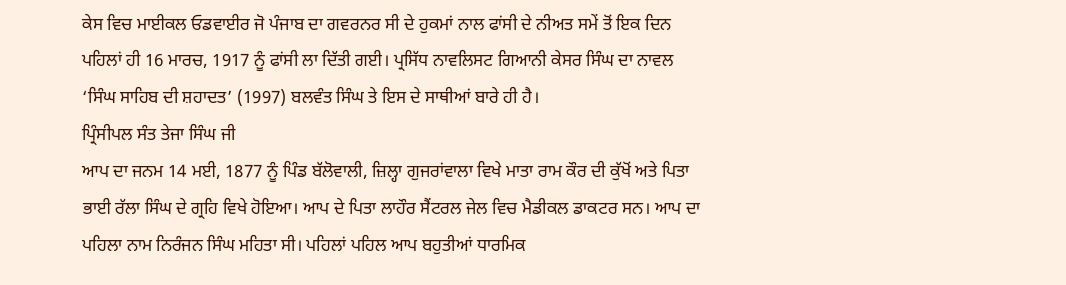ਕੇਸ ਵਿਚ ਮਾਈਕਲ ਓਡਵਾਈਰ ਜੋ ਪੰਜਾਬ ਦਾ ਗਵਰਨਰ ਸੀ ਦੇ ਹੁਕਮਾਂ ਨਾਲ ਫਾਂਸੀ ਦੇ ਨੀਅਤ ਸਮੇਂ ਤੋਂ ਇਕ ਦਿਨ ਪਹਿਲਾਂ ਹੀ 16 ਮਾਰਚ, 1917 ਨੂੰ ਫਾਂਸੀ ਲਾ ਦਿੱਤੀ ਗਈ। ਪ੍ਰਸਿੱਧ ਨਾਵਲਿਸਟ ਗਿਆਨੀ ਕੇਸਰ ਸਿੰਘ ਦਾ ਨਾਵਲ ‘ਸਿੰਘ ਸਾਹਿਬ ਦੀ ਸ਼ਹਾਦਤ’ (1997) ਬਲਵੰਤ ਸਿੰਘ ਤੇ ਇਸ ਦੇ ਸਾਥੀਆਂ ਬਾਰੇ ਹੀ ਹੈ।
ਪ੍ਰਿੰਸੀਪਲ ਸੰਤ ਤੇਜਾ ਸਿੰਘ ਜੀ
ਆਪ ਦਾ ਜਨਮ 14 ਮਈ, 1877 ਨੂੰ ਪਿੰਡ ਬੱਲੋਵਾਲੀ, ਜ਼ਿਲ੍ਹਾ ਗੁਜਰਾਂਵਾਲਾ ਵਿਖੇ ਮਾਤਾ ਰਾਮ ਕੌਰ ਦੀ ਕੁੱਖੋਂ ਅਤੇ ਪਿਤਾ ਭਾਈ ਰੱਲਾ ਸਿੰਘ ਦੇ ਗ੍ਰਹਿ ਵਿਖੇ ਹੋਇਆ। ਆਪ ਦੇ ਪਿਤਾ ਲਾਹੌਰ ਸੈਂਟਰਲ ਜੇਲ ਵਿਚ ਮੈਡੀਕਲ ਡਾਕਟਰ ਸਨ। ਆਪ ਦਾ ਪਹਿਲਾ ਨਾਮ ਨਿਰੰਜਨ ਸਿੰਘ ਮਹਿਤਾ ਸੀ। ਪਹਿਲਾਂ ਪਹਿਲ ਆਪ ਬਹੁਤੀਆਂ ਧਾਰਮਿਕ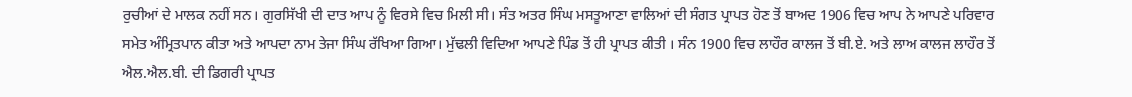ਰੁਚੀਆਂ ਦੇ ਮਾਲਕ ਨਹੀਂ ਸਨ। ਗੁਰਸਿੱਖੀ ਦੀ ਦਾਤ ਆਪ ਨੂੰ ਵਿਰਸੇ ਵਿਚ ਮਿਲੀ ਸੀ। ਸੰਤ ਅਤਰ ਸਿੰਘ ਮਸਤੂਆਣਾ ਵਾਲਿਆਂ ਦੀ ਸੰਗਤ ਪ੍ਰਾਪਤ ਹੋਣ ਤੋਂ ਬਾਅਦ 1906 ਵਿਚ ਆਪ ਨੇ ਆਪਣੇ ਪਰਿਵਾਰ ਸਮੇਤ ਅੰਮ੍ਰਿਤਪਾਨ ਕੀਤਾ ਅਤੇ ਆਪਦਾ ਨਾਮ ਤੇਜਾ ਸਿੰਘ ਰੱਖਿਆ ਗਿਆ। ਮੁੱਢਲੀ ਵਿਦਿਆ ਆਪਣੇ ਪਿੰਡ ਤੋਂ ਹੀ ਪ੍ਰਾਪਤ ਕੀਤੀ । ਸੰਨ 1900 ਵਿਚ ਲਾਹੌਰ ਕਾਲਜ ਤੋਂ ਬੀ.ਏ. ਅਤੇ ਲਾਅ ਕਾਲਜ ਲਾਹੌਰ ਤੋਂ ਐਲ.ਐਲ.ਬੀ. ਦੀ ਡਿਗਰੀ ਪ੍ਰਾਪਤ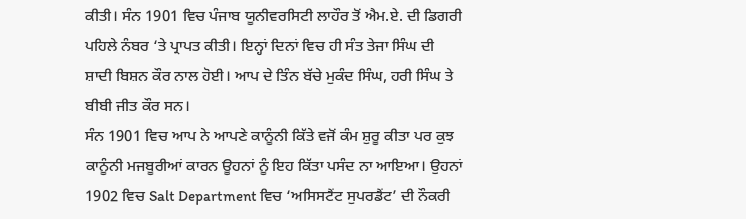ਕੀਤੀ। ਸੰਨ 1901 ਵਿਚ ਪੰਜਾਬ ਯੂਨੀਵਰਸਿਟੀ ਲਾਹੌਰ ਤੋਂ ਐਮ.ਏ. ਦੀ ਡਿਗਰੀ ਪਹਿਲੇ ਨੰਬਰ ‘ਤੇ ਪ੍ਰਾਪਤ ਕੀਤੀ। ਇਨ੍ਹਾਂ ਦਿਨਾਂ ਵਿਚ ਹੀ ਸੰਤ ਤੇਜਾ ਸਿੰਘ ਦੀ ਸ਼ਾਦੀ ਬਿਸ਼ਨ ਕੌਰ ਨਾਲ ਹੋਈ। ਆਪ ਦੇ ਤਿੰਨ ਬੱਚੇ ਮੁਕੰਦ ਸਿੰਘ, ਹਰੀ ਸਿੰਘ ਤੇ ਬੀਬੀ ਜੀਤ ਕੌਰ ਸਨ।
ਸੰਨ 1901 ਵਿਚ ਆਪ ਨੇ ਆਪਣੇ ਕਾਨੂੰਨੀ ਕਿੱਤੇ ਵਜੋਂ ਕੰਮ ਸ਼ੁਰੂ ਕੀਤਾ ਪਰ ਕੁਝ ਕਾਨੂੰਨੀ ਮਜਬੂਰੀਆਂ ਕਾਰਨ ਊਹਨਾਂ ਨੂੰ ਇਹ ਕਿੱਤਾ ਪਸੰਦ ਨਾ ਆਇਆ। ਉਹਨਾਂ 1902 ਵਿਚ Salt Department ਵਿਚ ‘ਅਸਿਸਟੈਂਟ ਸੁਪਰਡੈਂਟ’ ਦੀ ਨੌਕਰੀ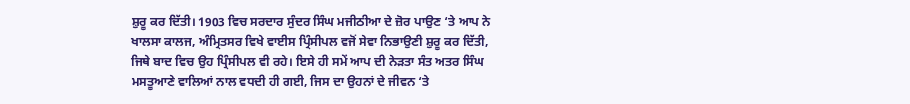ਸ਼ੁਰੂ ਕਰ ਦਿੱਤੀ। 1903 ਵਿਚ ਸਰਦਾਰ ਸੁੰਦਰ ਸਿੰਘ ਮਜੀਠੀਆ ਦੇ ਜ਼ੋਰ ਪਾਉਣ ‘ਤੇ ਆਪ ਨੇ ਖਾਲਸਾ ਕਾਲਜ, ਅੰਮ੍ਰਿਤਸਰ ਵਿਖੇ ਵਾਈਸ ਪ੍ਰਿੰਸੀਪਲ ਵਜੋਂ ਸੇਵਾ ਨਿਭਾਉਣੀ ਸ਼ੁਰੂ ਕਰ ਦਿੱਤੀ, ਜਿਥੇ ਬਾਦ ਵਿਚ ਉਹ ਪ੍ਰਿੰਸੀਪਲ ਵੀ ਰਹੇ। ਇਸੇ ਹੀ ਸਮੇਂ ਆਪ ਦੀ ਨੇੜਤਾ ਸੰਤ ਅਤਰ ਸਿੰਘ ਮਸਤੂਆਣੇ ਵਾਲਿਆਂ ਨਾਲ ਵਧਦੀ ਹੀ ਗਈ, ਜਿਸ ਦਾ ਉਹਨਾਂ ਦੇ ਜੀਵਨ ‘ਤੇ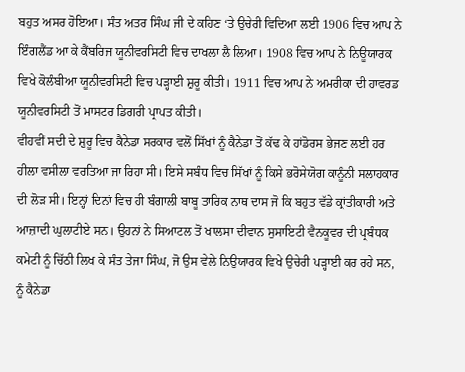ਬਹੁਤ ਅਸਰ ਹੋਇਆ। ਸੰਤ ਅਤਰ ਸਿੰਘ ਜੀ ਦੇ ਕਹਿਣ ‘ਤੇ ਉਚੇਰੀ ਵਿਦਿਆ ਲਈ 1906 ਵਿਚ ਆਪ ਨੇ ਇੰਗਲੈਂਡ ਆ ਕੇ ਕੈਂਬਰਿਜ ਯੂਨੀਵਰਸਿਟੀ ਵਿਚ ਦਾਖਲਾ ਲੈ ਲਿਆ। 1908 ਵਿਚ ਆਪ ਨੇ ਨਿਊਯਾਰਕ ਵਿਖੇ ਕੋਲੰਬੀਆ ਯੂਨੀਵਰਸਿਟੀ ਵਿਚ ਪੜ੍ਹਾਈ ਸ਼ੁਰੂ ਕੀਤੀ। 1911 ਵਿਚ ਆਪ ਨੇ ਅਮਰੀਕਾ ਦੀ ਹਾਵਰਡ ਯੂਨੀਵਰਸਿਟੀ ਤੋਂ ਮਾਸਟਰ ਡਿਗਰੀ ਪ੍ਰਾਪਤ ਕੀਤੀ।
ਵੀਹਵੀਂ ਸਦੀ ਦੇ ਸ਼ੁਰੂ ਵਿਚ ਕੈਨੇਡਾ ਸਰਕਾਰ ਵਲੋਂ ਸਿੱਖਾਂ ਨੂੰ ਕੈਨੇਡਾ ਤੋਂ ਕੱਢ ਕੇ ਹਾਂਡੋਰਸ ਭੇਜਣ ਲਈ ਹਰ ਹੀਲਾ ਵਸੀਲਾ ਵਰਤਿਆ ਜਾ ਰਿਹਾ ਸੀ। ਇਸੇ ਸਬੰਧ ਵਿਚ ਸਿੱਖਾਂ ਨੂੰ ਕਿਸੇ ਭਰੋਸੇਯੋਗ ਕਾਨੂੰਨੀ ਸਲਾਹਕਾਰ ਦੀ ਲੋੜ ਸੀ। ਇਨ੍ਹਾਂ ਦਿਨਾਂ ਵਿਚ ਹੀ ਬੰਗਾਲੀ ਬਾਬੂ ਤਾਰਿਕ ਨਾਥ ਦਾਸ ਜੋ ਕਿ ਬਹੁਤ ਵੱਡੇ ਕ੍ਰਾਂਤੀਕਾਰੀ ਅਤੇ ਆਜ਼ਾਦੀ ਘੁਲਾਟੀਏ ਸਨ। ਉਹਨਾਂ ਨੇ ਸਿਆਟਲ ਤੋਂ ਖਾਲਸਾ ਦੀਵਾਨ ਸੁਸਾਇਟੀ ਵੈਨਕੂਵਰ ਦੀ ਪ੍ਰਬੰਧਕ ਕਮੇਟੀ ਨੂੰ ਚਿੱਠੀ ਲਿਖ ਕੇ ਸੰਤ ਤੇਜਾ ਸਿੰਘ, ਜੋ ਉਸ ਵੇਲੇ ਨਿਉਯਾਰਕ ਵਿਖੇ ਉਚੇਰੀ ਪੜ੍ਹਾਈ ਕਰ ਰਹੇ ਸਨ, ਨੂੰ ਕੈਨੇਡਾ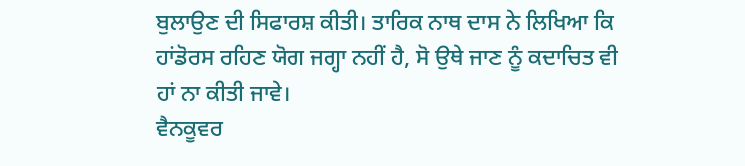ਬੁਲਾਉਣ ਦੀ ਸਿਫਾਰਸ਼ ਕੀਤੀ। ਤਾਰਿਕ ਨਾਥ ਦਾਸ ਨੇ ਲਿਖਿਆ ਕਿ ਹਾਂਡੋਰਸ ਰਹਿਣ ਯੋਗ ਜਗ੍ਹਾ ਨਹੀਂ ਹੈ, ਸੋ ਉਥੇ ਜਾਣ ਨੂੰ ਕਦਾਚਿਤ ਵੀ ਹਾਂ ਨਾ ਕੀਤੀ ਜਾਵੇ।
ਵੈਨਕੂਵਰ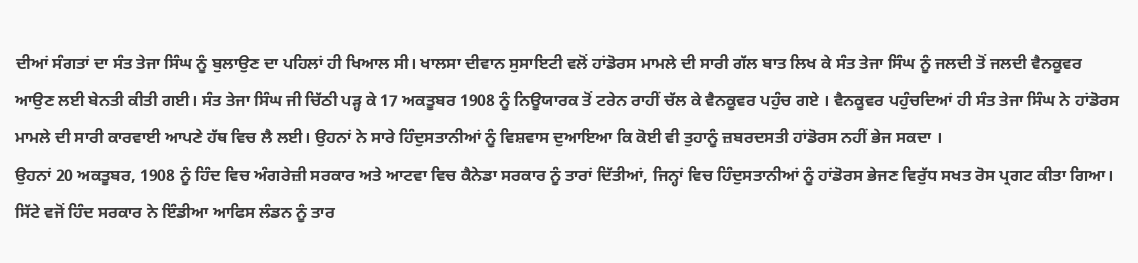ਦੀਆਂ ਸੰਗਤਾਂ ਦਾ ਸੰਤ ਤੇਜਾ ਸਿੰਘ ਨੂੰ ਬੁਲਾਉਣ ਦਾ ਪਹਿਲਾਂ ਹੀ ਖਿਆਲ ਸੀ। ਖਾਲਸਾ ਦੀਵਾਨ ਸੁਸਾਇਟੀ ਵਲੋਂ ਹਾਂਡੋਰਸ ਮਾਮਲੇ ਦੀ ਸਾਰੀ ਗੱਲ ਬਾਤ ਲਿਖ ਕੇ ਸੰਤ ਤੇਜਾ ਸਿੰਘ ਨੂੰ ਜਲਦੀ ਤੋਂ ਜਲਦੀ ਵੈਨਕੂਵਰ ਆਉਣ ਲਈ ਬੇਨਤੀ ਕੀਤੀ ਗਈ। ਸੰਤ ਤੇਜਾ ਸਿੰਘ ਜੀ ਚਿੱਠੀ ਪੜ੍ਹ ਕੇ 17 ਅਕਤੂਬਰ 1908 ਨੂੰ ਨਿਊਯਾਰਕ ਤੋਂ ਟਰੇਨ ਰਾਹੀਂ ਚੱਲ ਕੇ ਵੈਨਕੂਵਰ ਪਹੁੰਚ ਗਏ । ਵੈਨਕੂਵਰ ਪਹੁੰਚਦਿਆਂ ਹੀ ਸੰਤ ਤੇਜਾ ਸਿੰਘ ਨੇ ਹਾਂਡੋਰਸ ਮਾਮਲੇ ਦੀ ਸਾਰੀ ਕਾਰਵਾਈ ਆਪਣੇ ਹੱਥ ਵਿਚ ਲੈ ਲਈ। ਉਹਨਾਂ ਨੇ ਸਾਰੇ ਹਿੰਦੁਸਤਾਨੀਆਂ ਨੂੰ ਵਿਸ਼ਵਾਸ ਦੁਆਇਆ ਕਿ ਕੋਈ ਵੀ ਤੁਹਾਨੂੰ ਜ਼ਬਰਦਸਤੀ ਹਾਂਡੋਰਸ ਨਹੀਂ ਭੇਜ ਸਕਦਾ ।
ਉਹਨਾਂ 20 ਅਕਤੂਬਰ, 1908 ਨੂੰ ਹਿੰਦ ਵਿਚ ਅੰਗਰੇਜ਼ੀ ਸਰਕਾਰ ਅਤੇ ਆਟਵਾ ਵਿਚ ਕੈਨੇਡਾ ਸਰਕਾਰ ਨੂੰ ਤਾਰਾਂ ਦਿੱਤੀਆਂ, ਜਿਨ੍ਹਾਂ ਵਿਚ ਹਿੰਦੁਸਤਾਨੀਆਂ ਨੂੰ ਹਾਂਡੋਰਸ ਭੇਜਣ ਵਿਰੁੱਧ ਸਖਤ ਰੋਸ ਪ੍ਰਗਟ ਕੀਤਾ ਗਿਆ। ਸਿੱਟੇ ਵਜੋਂ ਹਿੰਦ ਸਰਕਾਰ ਨੇ ਇੰਡੀਆ ਆਫਿਸ ਲੰਡਨ ਨੂੰ ਤਾਰ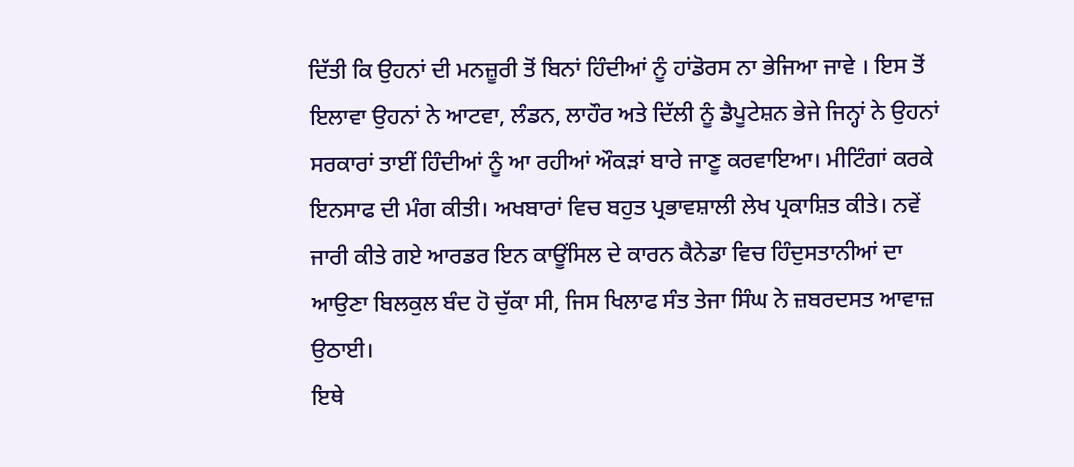ਦਿੱਤੀ ਕਿ ਉਹਨਾਂ ਦੀ ਮਨਜ਼ੂਰੀ ਤੋਂ ਬਿਨਾਂ ਹਿੰਦੀਆਂ ਨੂੰ ਹਾਂਡੋਰਸ ਨਾ ਭੇਜਿਆ ਜਾਵੇ । ਇਸ ਤੋਂ ਇਲਾਵਾ ਉਹਨਾਂ ਨੇ ਆਟਵਾ, ਲੰਡਨ, ਲਾਹੌਰ ਅਤੇ ਦਿੱਲੀ ਨੂੰ ਡੈਪੂਟੇਸ਼ਨ ਭੇਜੇ ਜਿਨ੍ਹਾਂ ਨੇ ਉਹਨਾਂ ਸਰਕਾਰਾਂ ਤਾਈਂ ਹਿੰਦੀਆਂ ਨੂੰ ਆ ਰਹੀਆਂ ਔਕੜਾਂ ਬਾਰੇ ਜਾਣੂ ਕਰਵਾਇਆ। ਮੀਟਿੰਗਾਂ ਕਰਕੇ ਇਨਸਾਫ ਦੀ ਮੰਗ ਕੀਤੀ। ਅਖਬਾਰਾਂ ਵਿਚ ਬਹੁਤ ਪ੍ਰਭਾਵਸ਼ਾਲੀ ਲੇਖ ਪ੍ਰਕਾਸ਼ਿਤ ਕੀਤੇ। ਨਵੇਂ ਜਾਰੀ ਕੀਤੇ ਗਏ ਆਰਡਰ ਇਨ ਕਾਊਂਸਿਲ ਦੇ ਕਾਰਨ ਕੈਨੇਡਾ ਵਿਚ ਹਿੰਦੁਸਤਾਨੀਆਂ ਦਾ ਆਉਣਾ ਬਿਲਕੁਲ ਬੰਦ ਹੋ ਚੁੱਕਾ ਸੀ, ਜਿਸ ਖਿਲਾਫ ਸੰਤ ਤੇਜਾ ਸਿੰਘ ਨੇ ਜ਼ਬਰਦਸਤ ਆਵਾਜ਼ ਉਠਾਈ।
ਇਥੇ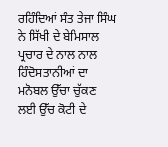ਰਹਿੰਦਿਆਂ ਸੰਤ ਤੇਜਾ ਸਿੰਘ ਨੇ ਸਿੱਖੀ ਦੇ ਬੇਮਿਸਾਲ ਪ੍ਰਚਾਰ ਦੇ ਨਾਲ ਨਾਲ ਹਿੰਦੋਸਤਾਨੀਆਂ ਦਾ ਮਨੋਬਲ ਉੱਚਾ ਚੁੱਕਣ ਲਈ ਉੱਚ ਕੋਟੀ ਦੇ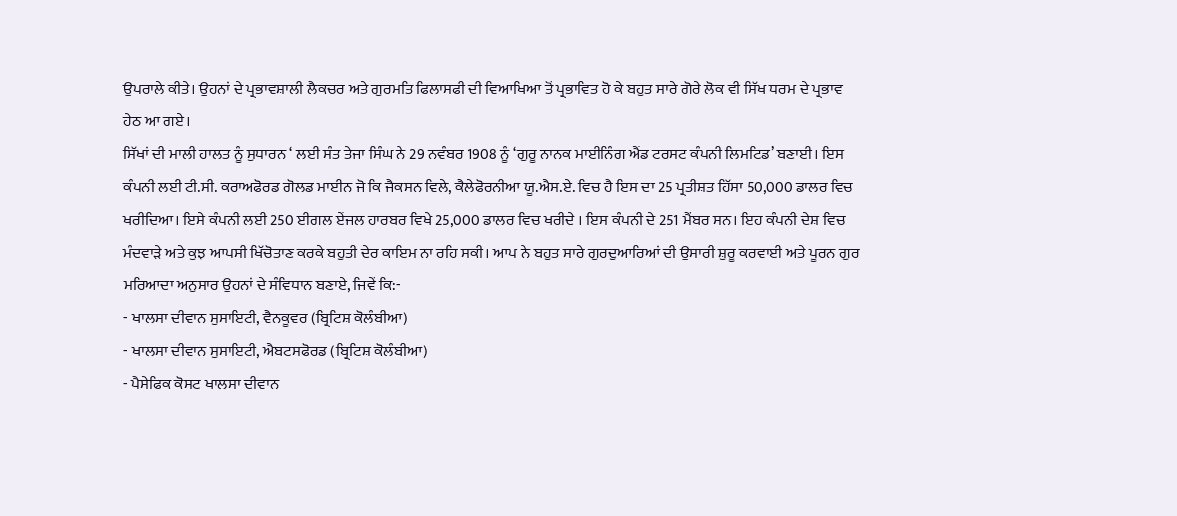ਉਪਰਾਲੇ ਕੀਤੇ। ਉਹਨਾਂ ਦੇ ਪ੍ਰਭਾਵਸ਼ਾਲੀ ਲੈਕਚਰ ਅਤੇ ਗੁਰਮਤਿ ਫਿਲਾਸਫੀ ਦੀ ਵਿਆਖਿਆ ਤੋਂ ਪ੍ਰਭਾਵਿਤ ਹੋ ਕੇ ਬਹੁਤ ਸਾਰੇ ਗੋਰੇ ਲੋਕ ਵੀ ਸਿੱਖ ਧਰਮ ਦੇ ਪ੍ਰਭਾਵ ਹੇਠ ਆ ਗਏ।
ਸਿੱਖਾਂ ਦੀ ਮਾਲੀ ਹਾਲਤ ਨੂੰ ਸੁਧਾਰਨ ‘ ਲਈ ਸੰਤ ਤੇਜਾ ਸਿੰਘ ਨੇ 29 ਨਵੰਬਰ 1908 ਨੂੰ ‘ਗੁਰੂ ਨਾਨਕ ਮਾਈਨਿੰਗ ਐਂਡ ਟਰਸਟ ਕੰਪਨੀ ਲਿਮਟਿਡ’ ਬਣਾਈ। ਇਸ ਕੰਪਨੀ ਲਈ ਟੀ.ਸੀ. ਕਰਾਅਫੋਰਡ ਗੋਲਡ ਮਾਈਨ ਜੋ ਕਿ ਜੈਕਸਨ ਵਿਲੇ, ਕੈਲੇਫੋਰਨੀਆ ਯੂ.ਐਸ.ਏ. ਵਿਚ ਹੈ ਇਸ ਦਾ 25 ਪ੍ਰਤੀਸ਼ਤ ਹਿੱਸਾ 50,000 ਡਾਲਰ ਵਿਚ ਖਰੀਦਿਆ। ਇਸੇ ਕੰਪਨੀ ਲਈ 250 ਈਗਲ ਏਂਜਲ ਹਾਰਬਰ ਵਿਖੇ 25,000 ਡਾਲਰ ਵਿਚ ਖਰੀਦੇ । ਇਸ ਕੰਪਨੀ ਦੇ 251 ਮੈਂਬਰ ਸਨ। ਇਹ ਕੰਪਨੀ ਦੇਸ਼ ਵਿਚ ਮੰਦਵਾੜੇ ਅਤੇ ਕੁਝ ਆਪਸੀ ਖਿੱਚੋਤਾਣ ਕਰਕੇ ਬਹੁਤੀ ਦੇਰ ਕਾਇਮ ਨਾ ਰਹਿ ਸਕੀ। ਆਪ ਨੇ ਬਹੁਤ ਸਾਰੇ ਗੁਰਦੁਆਰਿਆਂ ਦੀ ਉਸਾਰੀ ਸ਼ੁਰੂ ਕਰਵਾਈ ਅਤੇ ਪੂਰਨ ਗੁਰ ਮਰਿਆਦਾ ਅਨੁਸਾਰ ਉਹਨਾਂ ਦੇ ਸੰਵਿਧਾਨ ਬਣਾਏ, ਜਿਵੇਂ ਕਿ:-
- ਖਾਲਸਾ ਦੀਵਾਨ ਸੁਸਾਇਟੀ, ਵੈਨਕੂਵਰ (ਬ੍ਰਿਟਿਸ਼ ਕੋਲੰਬੀਆ)
- ਖਾਲਸਾ ਦੀਵਾਨ ਸੁਸਾਇਟੀ, ਐਬਟਸਫੋਰਡ (ਬ੍ਰਿਟਿਸ਼ ਕੋਲੰਬੀਆ)
- ਪੈਸੇਫਿਕ ਕੋਸਟ ਖਾਲਸਾ ਦੀਵਾਨ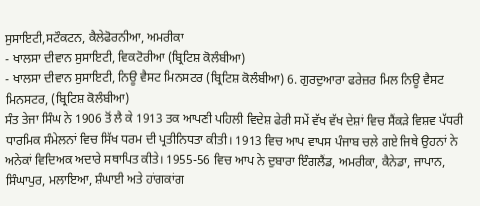ਸੁਸਾਇਟੀ,ਸਟੌਕਟਨ, ਕੈਲੇਫੋਰਨੀਆ, ਅਮਰੀਕਾ
- ਖਾਲਸਾ ਦੀਵਾਨ ਸੁਸਾਇਟੀ, ਵਿਕਟੋਰੀਆ (ਬ੍ਰਿਟਿਸ਼ ਕੋਲੰਬੀਆ)
- ਖਾਲਸਾ ਦੀਵਾਨ ਸੁਸਾਇਟੀ, ਨਿਊ ਵੈਸਟ ਮਿਨਸਟਰ (ਬ੍ਰਿਟਿਸ਼ ਕੋਲੰਬੀਆ) 6. ਗੁਰਦੁਆਰਾ ਫਰੇਜ਼ਰ ਮਿਲ ਨਿਊ ਵੈਸਟ ਮਿਨਸਟਰ, (ਬ੍ਰਿਟਿਸ਼ ਕੋਲੰਬੀਆ)
ਸੰਤ ਤੇਜਾ ਸਿੰਘ ਨੇ 1906 ਤੋਂ ਲੈ ਕੇ 1913 ਤਕ ਆਪਣੀ ਪਹਿਲੀ ਵਿਦੇਸ਼ ਫੇਰੀ ਸਮੇਂ ਵੱਖ ਵੱਖ ਦੇਸ਼ਾਂ ਵਿਚ ਸੈਂਕੜੇ ਵਿਸ਼ਵ ਪੱਧਰੀ ਧਾਰਮਿਕ ਸੰਮੇਲਨਾਂ ਵਿਚ ਸਿੱਖ ਧਰਮ ਦੀ ਪ੍ਰਤੀਨਿਧਤਾ ਕੀਤੀ। 1913 ਵਿਚ ਆਪ ਵਾਪਸ ਪੰਜਾਬ ਚਲੇ ਗਏ ਜਿਥੇ ਉਹਨਾਂ ਨੇ ਅਨੇਕਾਂ ਵਿਦਿਅਕ ਅਦਾਰੇ ਸਥਾਪਿਤ ਕੀਤੇ। 1955-56 ਵਿਚ ਆਪ ਨੇ ਦੁਬਾਰਾ ਇੰਗਲੈਂਡ, ਅਮਰੀਕਾ, ਕੈਨੇਡਾ, ਜਾਪਾਨ, ਸਿੰਘਾਪੁਰ, ਮਲਾਇਆ, ਸ਼ੰਘਾਈ ਅਤੇ ਹਾਂਗਕਾਂਗ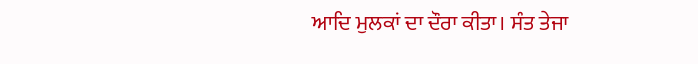ਆਦਿ ਮੁਲਕਾਂ ਦਾ ਦੌਰਾ ਕੀਤਾ। ਸੰਤ ਤੇਜਾ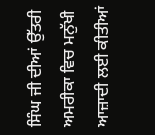ਸਿੰਘ ਜੀ ਦੀਆਂ ਉੱਤਰੀ ਅਮਰੀਕਾ ਵਿਚ ਮਨੁੱਖੀ ਆਜ਼ਾਦੀ ਲਈ ਕੀਤੀਆਂ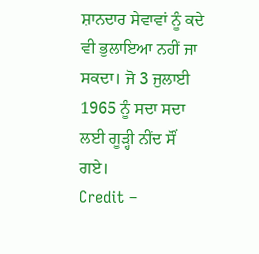ਸ਼ਾਨਦਾਰ ਸੇਵਾਵਾਂ ਨੂੰ ਕਦੇ ਵੀ ਭੁਲਾਇਆ ਨਹੀਂ ਜਾ ਸਕਦਾ। ਜੋ 3 ਜੁਲਾਈ 1965 ਨੂੰ ਸਦਾ ਸਦਾ ਲਈ ਗੂੜ੍ਹੀ ਨੀਂਦ ਸੌਂ ਗਏ।
Credit –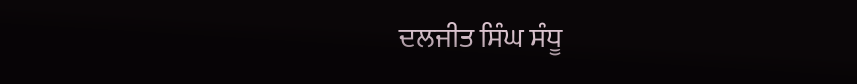ਦਲਜੀਤ ਸਿੰਘ ਸੰਧੂ